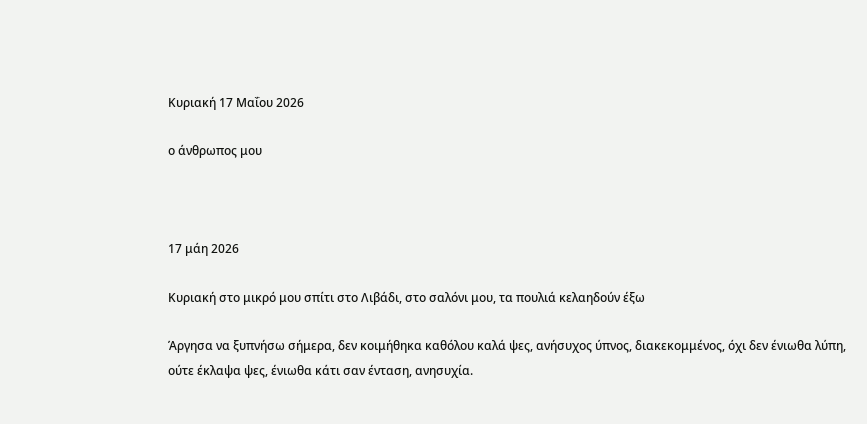Κυριακή 17 Μαΐου 2026

ο άνθρωπος μου



17 μάη 2026

Κυριακή στο μικρό μου σπίτι στο Λιβάδι, στο σαλόνι μου, τα πουλιά κελαηδούν έξω

Άργησα να ξυπνήσω σήμερα, δεν κοιμήθηκα καθόλου καλά ψες, ανήσυχος ύπνος, διακεκομμένος, όχι δεν ένιωθα λύπη, ούτε έκλαψα ψες, ένιωθα κάτι σαν ένταση, ανησυχία.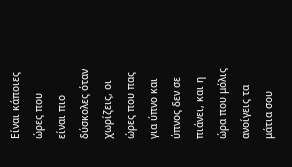Είναι κάποιες ώρες που είναι πιο δύσκολες όταν χωρίζεις, οι ώρες που πας για ύπνο και ύπνος δεν σε πιάνει, και η ώρα που μόλις ανοίγεις τα μάτια σου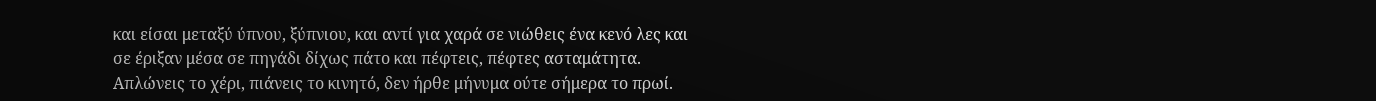και είσαι μεταξύ ύπνου, ξύπνιου, και αντί για χαρά σε νιώθεις ένα κενό λες και σε έριξαν μέσα σε πηγάδι δίχως πάτο και πέφτεις, πέφτες ασταμάτητα.  Απλώνεις το χέρι, πιάνεις το κινητό, δεν ήρθε μήνυμα ούτε σήμερα το πρωί.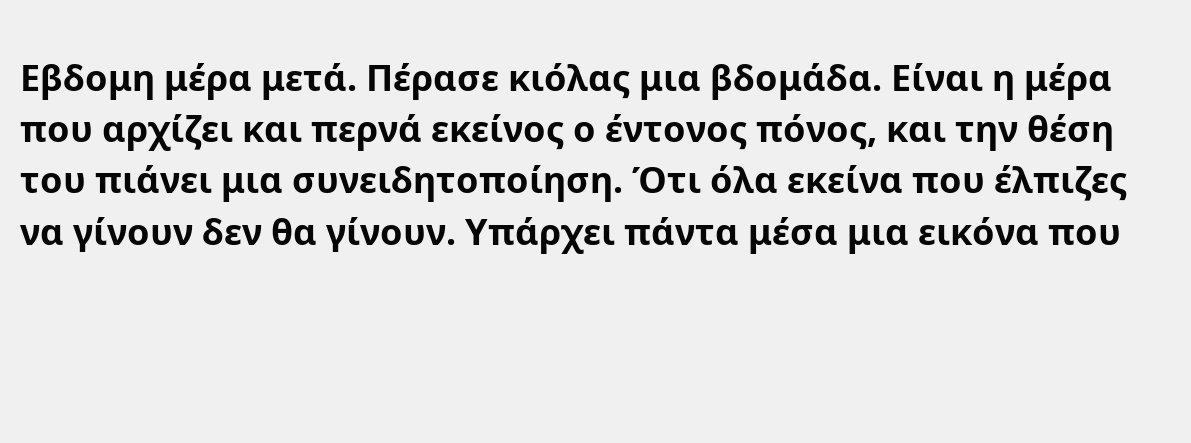Εβδομη μέρα μετά. Πέρασε κιόλας μια βδομάδα. Είναι η μέρα που αρχίζει και περνά εκείνος ο έντονος πόνος, και την θέση του πιάνει μια συνειδητοποίηση. Ότι όλα εκείνα που έλπιζες να γίνουν δεν θα γίνουν. Υπάρχει πάντα μέσα μια εικόνα που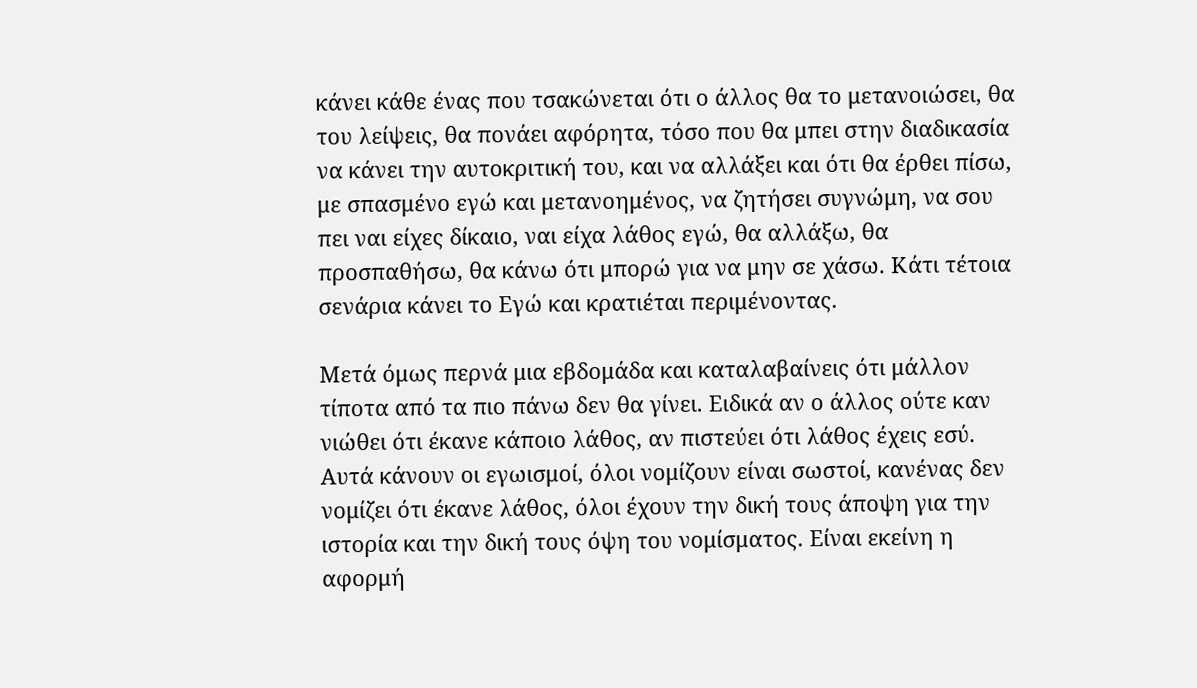κάνει κάθε ένας που τσακώνεται ότι ο άλλος θα το μετανοιώσει, θα του λείψεις, θα πονάει αφόρητα, τόσο που θα μπει στην διαδικασία να κάνει την αυτοκριτική του, και να αλλάξει και ότι θα έρθει πίσω, με σπασμένο εγώ και μετανοημένος, να ζητήσει συγνώμη, να σου πει ναι είχες δίκαιο, ναι είχα λάθος εγώ, θα αλλάξω, θα προσπαθήσω, θα κάνω ότι μπορώ για να μην σε χάσω. Κάτι τέτοια σενάρια κάνει το Εγώ και κρατιέται περιμένοντας.

Μετά όμως περνά μια εβδομάδα και καταλαβαίνεις ότι μάλλον τίποτα από τα πιο πάνω δεν θα γίνει. Ειδικά αν ο άλλος ούτε καν νιώθει ότι έκανε κάποιο λάθος, αν πιστεύει ότι λάθος έχεις εσύ. Αυτά κάνουν οι εγωισμοί, όλοι νομίζουν είναι σωστοί, κανένας δεν νομίζει ότι έκανε λάθος, όλοι έχουν την δική τους άποψη για την ιστορία και την δική τους όψη του νομίσματος. Είναι εκείνη η αφορμή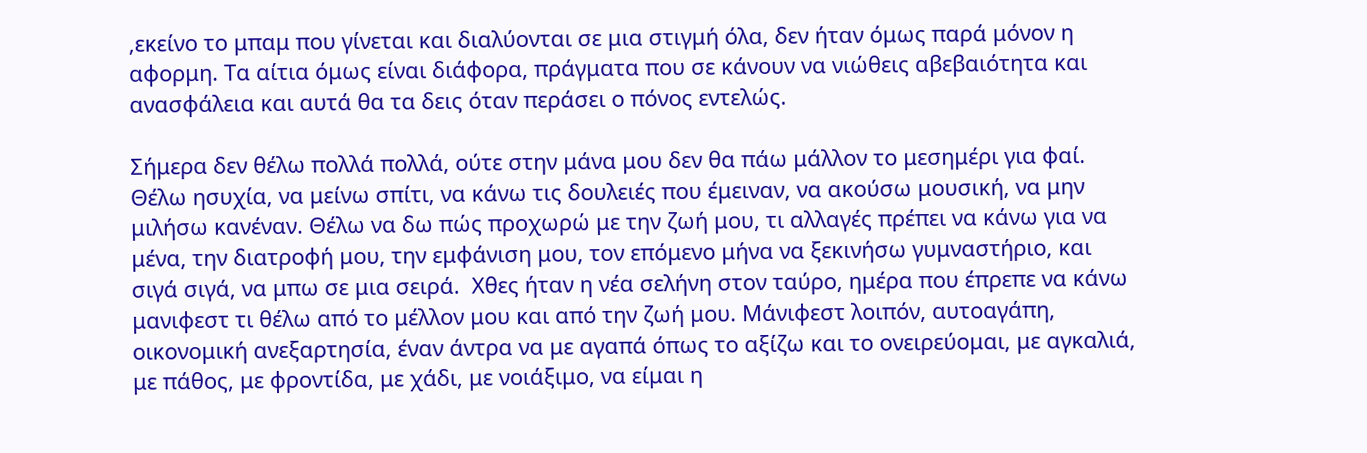,εκείνο το μπαμ που γίνεται και διαλύονται σε μια στιγμή όλα, δεν ήταν όμως παρά μόνον η αφορμη. Τα αίτια όμως είναι διάφορα, πράγματα που σε κάνουν να νιώθεις αβεβαιότητα και ανασφάλεια και αυτά θα τα δεις όταν περάσει ο πόνος εντελώς.

Σήμερα δεν θέλω πολλά πολλά, ούτε στην μάνα μου δεν θα πάω μάλλον το μεσημέρι για φαί. Θέλω ησυχία, να μείνω σπίτι, να κάνω τις δουλειές που έμειναν, να ακούσω μουσική, να μην μιλήσω κανέναν. Θέλω να δω πώς προχωρώ με την ζωή μου, τι αλλαγές πρέπει να κάνω για να μένα, την διατροφή μου, την εμφάνιση μου, τον επόμενο μήνα να ξεκινήσω γυμναστήριο, και σιγά σιγά, να μπω σε μια σειρά.  Χθες ήταν η νέα σελήνη στον ταύρο, ημέρα που έπρεπε να κάνω μανιφεστ τι θέλω από το μέλλον μου και από την ζωή μου. Μάνιφεστ λοιπόν, αυτοαγάπη, οικονομική ανεξαρτησία, έναν άντρα να με αγαπά όπως το αξίζω και το ονειρεύομαι, με αγκαλιά, με πάθος, με φροντίδα, με χάδι, με νοιάξιμο, να είμαι η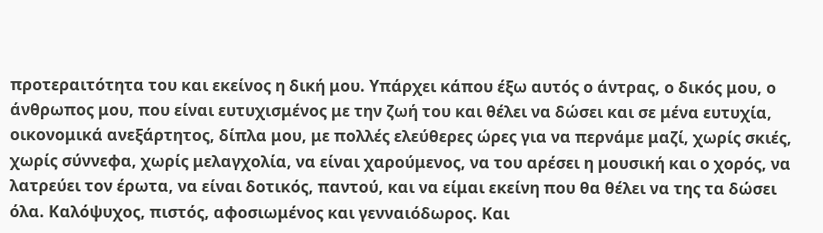προτεραιτότητα του και εκείνος η δική μου. Υπάρχει κάπου έξω αυτός ο άντρας, ο δικός μου, ο άνθρωπος μου, που είναι ευτυχισμένος με την ζωή του και θέλει να δώσει και σε μένα ευτυχία, οικονομικά ανεξάρτητος, δίπλα μου, με πολλές ελεύθερες ώρες για να περνάμε μαζί, χωρίς σκιές, χωρίς σύννεφα, χωρίς μελαγχολία, να είναι χαρούμενος, να του αρέσει η μουσική και ο χορός, να λατρεύει τον έρωτα, να είναι δοτικός, παντού, και να είμαι εκείνη που θα θέλει να της τα δώσει όλα. Καλόψυχος, πιστός, αφοσιωμένος και γενναιόδωρος. Και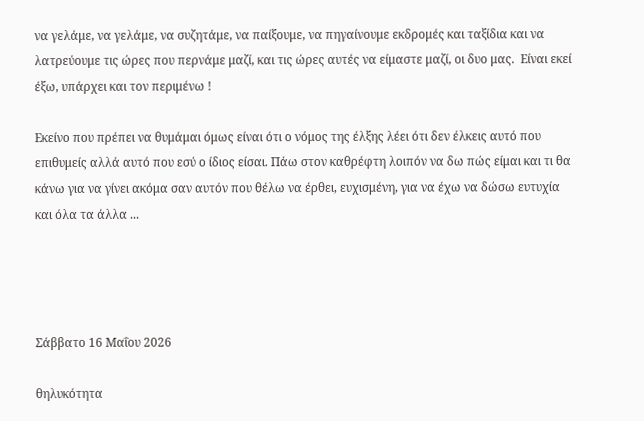να γελάμε, να γελάμε, να συζητάμε, να παίξουμε, να πηγαίνουμε εκδρομές και ταξίδια και να λατρεύουμε τις ώρες που περνάμε μαζί, και τις ώρες αυτές να είμαστε μαζί, οι δυο μας.  Είναι εκεί έξω, υπάρχει και τον περιμένω !

Εκείνο που πρέπει να θυμάμαι όμως είναι ότι ο νόμος της έλξης λέει ότι δεν έλκεις αυτό που επιθυμείς αλλά αυτό που εσύ ο ίδιος είσαι. Πάω στον καθρέφτη λοιπόν να δω πώς είμαι και τι θα κάνω για να γίνει ακόμα σαν αυτόν που θέλω να έρθει, ευχισμένη, για να έχω να δώσω ευτυχία και όλα τα άλλα ...




Σάββατο 16 Μαΐου 2026

θηλυκότητα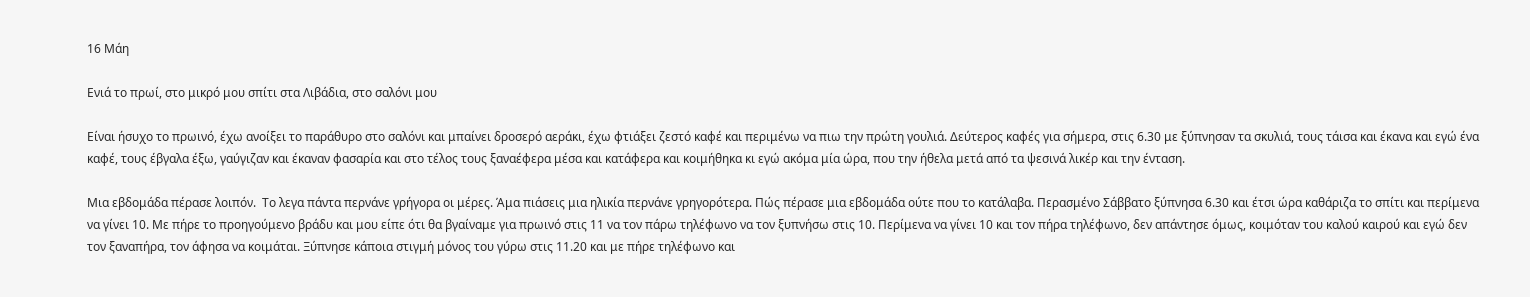16 Μάη

Ενιά το πρωί, στο μικρό μου σπίτι στα Λιβάδια, στο σαλόνι μου

Είναι ήσυχο το πρωινό, έχω ανοίξει το παράθυρο στο σαλόνι και μπαίνει δροσερό αεράκι, έχω φτιάξει ζεστό καφέ και περιμένω να πιω την πρώτη γουλιά. Δεύτερος καφές για σήμερα, στις 6.30 με ξύπνησαν τα σκυλιά, τους τάισα και έκανα και εγώ ένα καφέ, τους έβγαλα έξω, γαύγιζαν και έκαναν φασαρία και στο τέλος τους ξαναέφερα μέσα και κατάφερα και κοιμήθηκα κι εγώ ακόμα μία ώρα, που την ήθελα μετά από τα ψεσινά λικέρ και την ένταση.

Μια εβδομάδα πέρασε λοιπόν.  Το λεγα πάντα περνάνε γρήγορα οι μέρες. Άμα πιάσεις μια ηλικία περνάνε γρηγορότερα. Πώς πέρασε μια εβδομάδα ούτε που το κατάλαβα. Περασμένο Σάββατο ξύπνησα 6.30 και έτσι ώρα καθάριζα το σπίτι και περίμενα να γίνει 10. Με πήρε το προηγούμενο βράδυ και μου είπε ότι θα βγαίναμε για πρωινό στις 11 να τον πάρω τηλέφωνο να τον ξυπνήσω στις 10. Περίμενα να γίνει 10 και τον πήρα τηλέφωνο, δεν απάντησε όμως, κοιμόταν του καλού καιρού και εγώ δεν τον ξαναπήρα, τον άφησα να κοιμάται. Ξύπνησε κάποια στιγμή μόνος του γύρω στις 11.20 και με πήρε τηλέφωνο και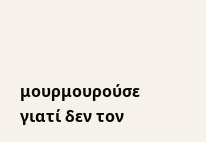μουρμουρούσε γιατί δεν τον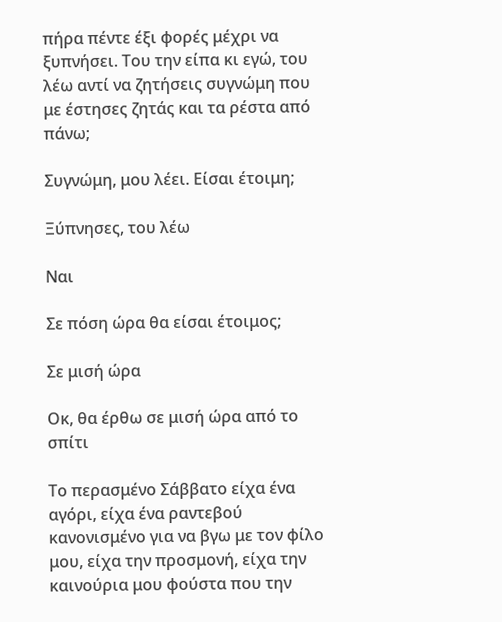πήρα πέντε έξι φορές μέχρι να ξυπνήσει. Του την είπα κι εγώ, του λέω αντί να ζητήσεις συγνώμη που με έστησες ζητάς και τα ρέστα από πάνω;

Συγνώμη, μου λέει. Είσαι έτοιμη;

Ξύπνησες, του λέω

Ναι

Σε πόση ώρα θα είσαι έτοιμος;

Σε μισή ώρα

Οκ, θα έρθω σε μισή ώρα από το σπίτι

Το περασμένο Σάββατο είχα ένα αγόρι, είχα ένα ραντεβού κανονισμένο για να βγω με τον φίλο μου, είχα την προσμονή, είχα την καινούρια μου φούστα που την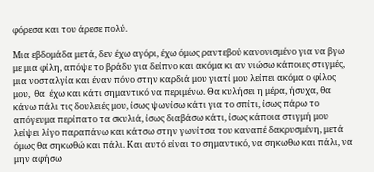φόρεσα και του άρεσε πολύ.

Μια εβδομάδα μετά, δεν έχω αγόρι, έχω όμως ραντεβού κανονισμένο για να βγω με μια φίλη, απόψε το βράδυ για δείπνο και ακόμα κι αν νιώσω κάποιες στιγμές, μια νοσταλγία και έναν πόνο στην καρδιά μου γιατί μου λείπει ακόμα ο φίλος μου,  θα  έχω και κάτι σημαντικό να περιμένω. Θα κυλήσει η μέρα, ήσυχα, θα κάνω πάλι τις δουλειές μου, ίσως ψωνίσω κάτι για το σπίτι, ίσως πάρω το απόγευμα περίπατο τα σκυλιά, ίσως διαβάσω κάτι, ίσως κάποια στιγμή μου λείψει λίγο παραπάνω και κάτσω στην γωνίτσα του καναπέ δακρυσμένη, μετά όμως θα σηκωθώ και πάλι. Και αυτό είναι το σημαντικό, να σηκωθω και πάλι, να μην αφήσω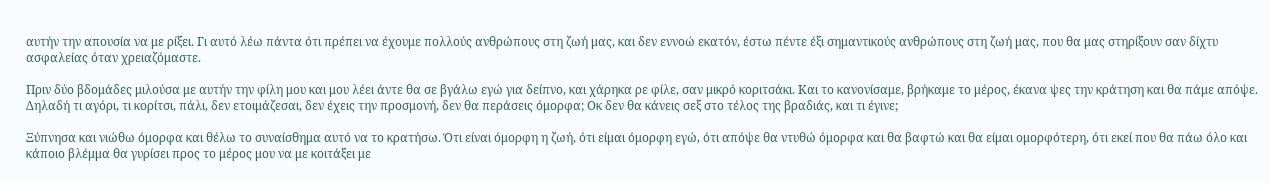αυτήν την απουσία να με ρίξει. Γι αυτό λέω πάντα ότι πρέπει να έχουμε πολλούς ανθρώπους στη ζωή μας, και δεν εννοώ εκατόν, έστω πέντε έξι σημαντικούς ανθρώπους στη ζωή μας, που θα μας στηρίξουν σαν δίχτυ ασφαλείας όταν χρειαζόμαστε.

Πριν δύο βδομάδες μιλούσα με αυτήν την φίλη μου και μου λέει άντε θα σε βγάλω εγώ για δείπνο, και χάρηκα ρε φίλε, σαν μικρό κοριτσάκι. Και το κανονίσαμε, βρήκαμε το μέρος, έκανα ψες την κράτηση και θα πάμε απόψε. Δηλαδή τι αγόρι, τι κορίτσι, πάλι, δεν ετοιμάζεσαι, δεν έχεις την προσμονή, δεν θα περάσεις όμορφα; Οκ δεν θα κάνεις σεξ στο τέλος της βραδιάς, και τι έγινε;

Ξύπνησα και νιώθω όμορφα και θέλω το συναίσθημα αυτό να το κρατήσω. Ότι είναι όμορφη η ζωή, ότι είμαι όμορφη εγώ, ότι απόψε θα ντυθώ όμορφα και θα βαφτώ και θα είμαι ομορφότερη, ότι εκεί που θα πάω όλο και κάποιο βλέμμα θα γυρίσει προς το μέρος μου να με κοιτάξει με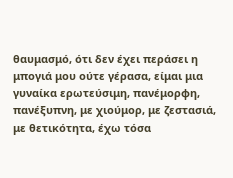θαυμασμό, ότι δεν έχει περάσει η μπογιά μου ούτε γέρασα, είμαι μια γυναίκα ερωτεύσιμη, πανέμορφη, πανέξυπνη, με χιούμορ, με ζεστασιά, με θετικότητα, έχω τόσα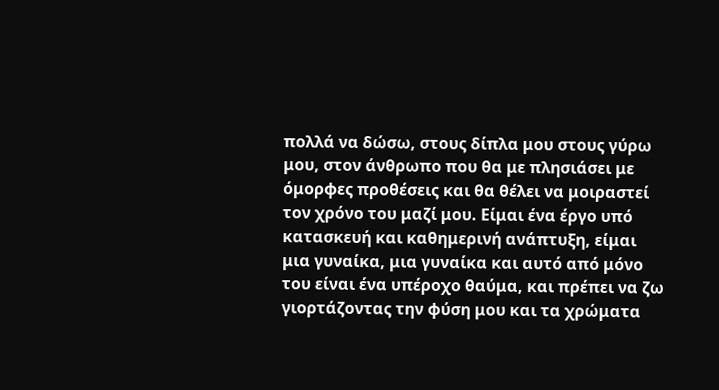πολλά να δώσω, στους δίπλα μου στους γύρω μου, στον άνθρωπο που θα με πλησιάσει με όμορφες προθέσεις και θα θέλει να μοιραστεί τον χρόνο του μαζί μου. Είμαι ένα έργο υπό κατασκευή και καθημερινή ανάπτυξη, είμαι μια γυναίκα, μια γυναίκα και αυτό από μόνο του είναι ένα υπέροχο θαύμα, και πρέπει να ζω γιορτάζοντας την φύση μου και τα χρώματα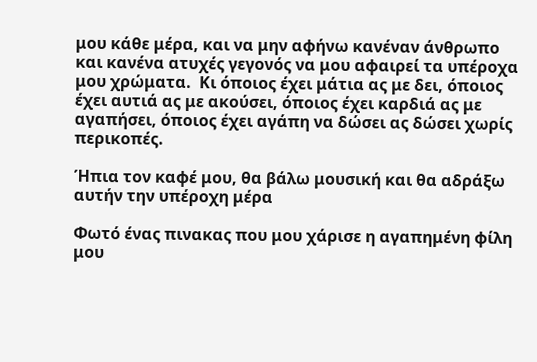μου κάθε μέρα, και να μην αφήνω κανέναν άνθρωπο και κανένα ατυχές γεγονός να μου αφαιρεί τα υπέροχα μου χρώματα.  Κι όποιος έχει μάτια ας με δει, όποιος έχει αυτιά ας με ακούσει, όποιος έχει καρδιά ας με αγαπήσει, όποιος έχει αγάπη να δώσει ας δώσει χωρίς περικοπές.

Ήπια τον καφέ μου, θα βάλω μουσική και θα αδράξω αυτήν την υπέροχη μέρα

Φωτό ένας πινακας που μου χάρισε η αγαπημένη φίλη μου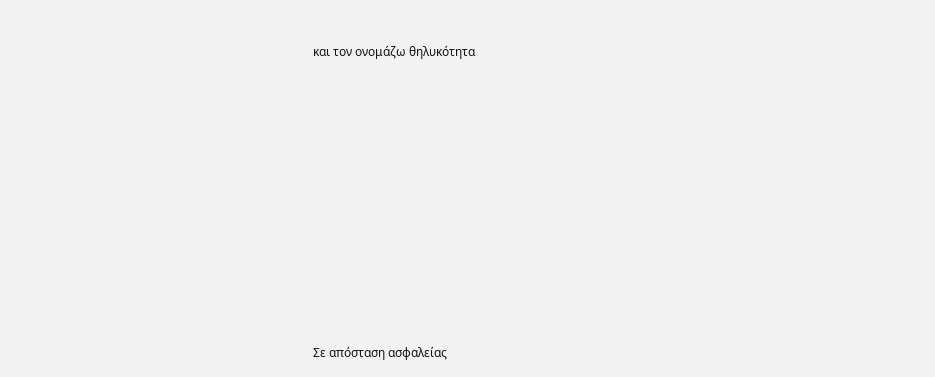και τον ονομάζω θηλυκότητα












Σε απόσταση ασφαλείας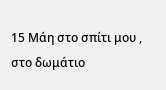15 Μάη στο σπίτι μου , στο δωμάτιο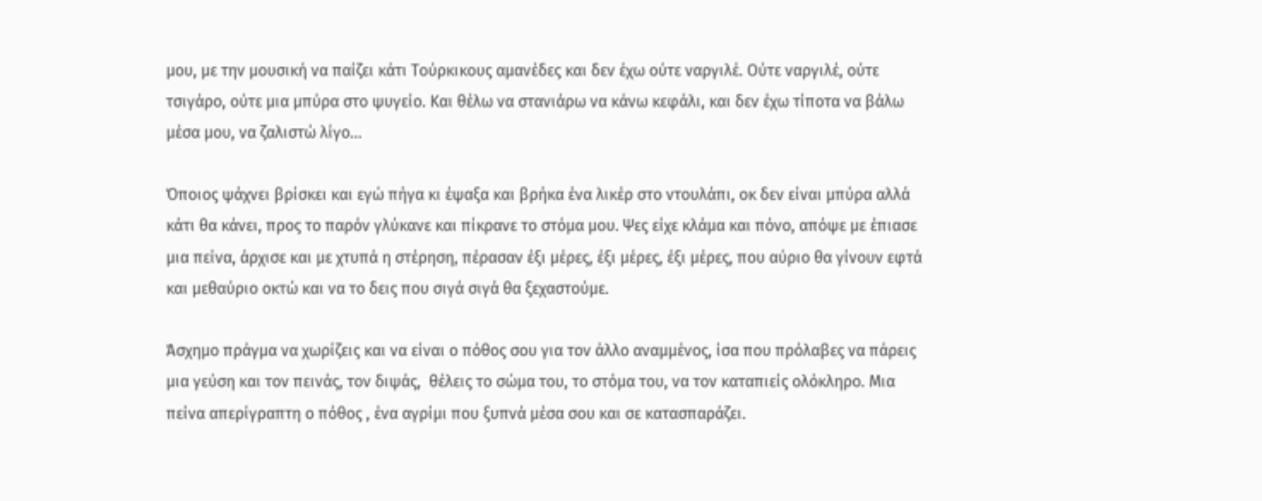μου, με την μουσική να παίζει κάτι Τούρκικους αμανέδες και δεν έχω ούτε ναργιλέ. Ούτε ναργιλέ, ούτε τσιγάρο, ούτε μια μπύρα στο ψυγείο. Και θέλω να στανιάρω να κάνω κεφάλι, και δεν έχω τίποτα να βάλω μέσα μου, να ζαλιστώ λίγο...

Όποιος ψάχνει βρίσκει και εγώ πήγα κι έψαξα και βρήκα ένα λικέρ στο ντουλάπι, οκ δεν είναι μπύρα αλλά κάτι θα κάνει, προς το παρόν γλύκανε και πίκρανε το στόμα μου. Ψες είχε κλάμα και πόνο, απόψε με έπιασε μια πείνα, άρχισε και με χτυπά η στέρηση, πέρασαν έξι μέρες, έξι μέρες, έξι μέρες, που αύριο θα γίνουν εφτά και μεθαύριο οκτώ και να το δεις που σιγά σιγά θα ξεχαστούμε.

Άσχημο πράγμα να χωρίζεις και να είναι ο πόθος σου για τον άλλο αναμμένος, ίσα που πρόλαβες να πάρεις μια γεύση και τον πεινάς, τον διψάς,  θέλεις το σώμα του, το στόμα του, να τον καταπιείς ολόκληρο. Μια πείνα απερίγραπτη ο πόθος , ένα αγρίμι που ξυπνά μέσα σου και σε κατασπαράζει.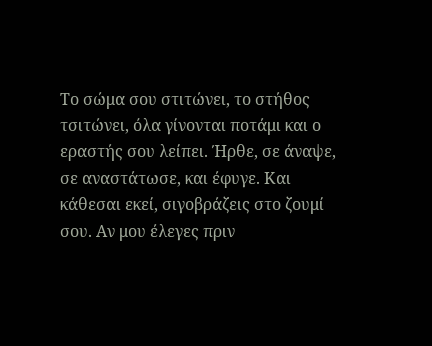Το σώμα σου στιτώνει, το στήθος τσιτώνει, όλα γίνονται ποτάμι και ο εραστής σου λείπει. Ήρθε, σε άναψε, σε αναστάτωσε, και έφυγε. Και κάθεσαι εκεί, σιγοβράζεις στο ζουμί σου. Αν μου έλεγες πριν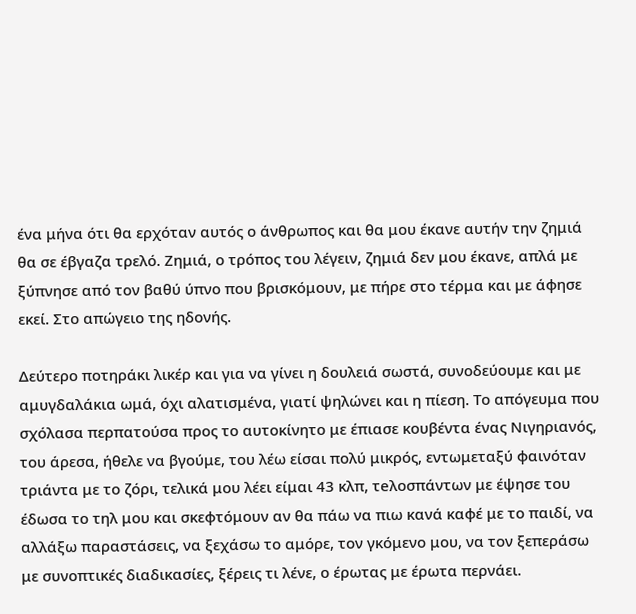ένα μήνα ότι θα ερχόταν αυτός ο άνθρωπος και θα μου έκανε αυτήν την ζημιά θα σε έβγαζα τρελό. Ζημιά, ο τρόπος του λέγειν, ζημιά δεν μου έκανε, απλά με ξύπνησε από τον βαθύ ύπνο που βρισκόμουν, με πήρε στο τέρμα και με άφησε εκεί. Στο απώγειο της ηδονής.

Δεύτερο ποτηράκι λικέρ και για να γίνει η δουλειά σωστά, συνοδεύουμε και με αμυγδαλάκια ωμά, όχι αλατισμένα, γιατί ψηλώνει και η πίεση. Το απόγευμα που σχόλασα περπατούσα προς το αυτοκίνητο με έπιασε κουβέντα ένας Νιγηριανός, του άρεσα, ήθελε να βγούμε, του λέω είσαι πολύ μικρός, εντωμεταξύ φαινόταν τριάντα με το ζόρι, τελικά μου λέει είμαι 43 κλπ, τeλoσπάντων με έψησε του έδωσα το τηλ μου και σκεφτόμουν αν θα πάω να πιω κανά καφέ με το παιδί, να αλλάξω παραστάσεις, να ξεχάσω το αμόρε, τον γκόμενο μου, να τον ξεπεράσω με συνοπτικές διαδικασίες, ξέρεις τι λένε, ο έρωτας με έρωτα περνάει.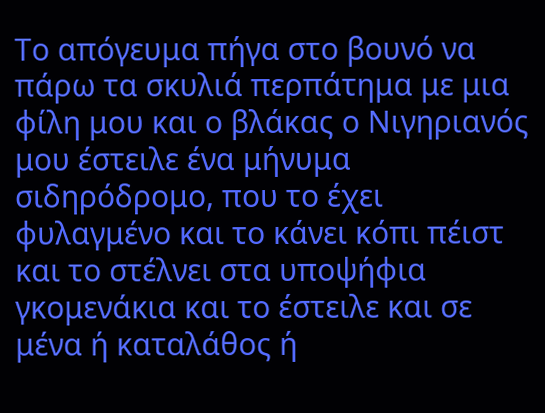Το απόγευμα πήγα στο βουνό να πάρω τα σκυλιά περπάτημα με μια φίλη μου και ο βλάκας ο Νιγηριανός μου έστειλε ένα μήνυμα σιδηρόδρομο, που το έχει φυλαγμένο και το κάνει κόπι πέιστ και το στέλνει στα υποψήφια γκομενάκια και το έστειλε και σε μένα ή καταλάθος ή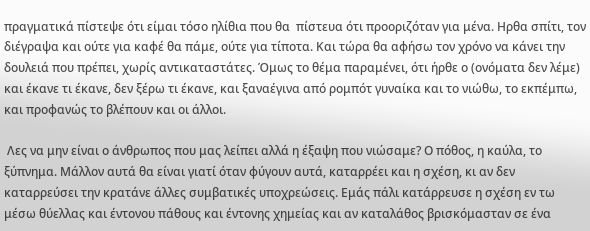πραγματικά πίστεψε ότι είμαι τόσο ηλίθια που θα  πίστευα ότι προοριζόταν για μένα. Ηρθα σπίτι, τον διέγραψα και ούτε για καφέ θα πάμε, ούτε για τίποτα. Και τώρα θα αφήσω τον χρόνο να κάνει την δουλειά που πρέπει, χωρίς αντικαταστάτες. Όμως το θέμα παραμένει, ότι ήρθε ο (ονόματα δεν λέμε) και έκανε τι έκανε, δεν ξέρω τι έκανε, και ξαναέγινα από ρομπότ γυναίκα και το νιώθω, το εκπέμπω, και προφανώς το βλέπουν και οι άλλοι.

 Λες να μην είναι ο άνθρωπος που μας λείπει αλλά η έξαψη που νιώσαμε? Ο πόθος, η καύλα, το ξύπνημα. Μάλλον αυτά θα είναι γιατί όταν φύγουν αυτά, καταρρέει και η σχέση, κι αν δεν καταρρεύσει την κρατάνε άλλες συμβατικές υποχρεώσεις. Εμάς πάλι κατάρρευσε η σχέση εν τω μέσω θύελλας και έντονου πάθους και έντονης χημείας και αν καταλάθος βρισκόμασταν σε ένα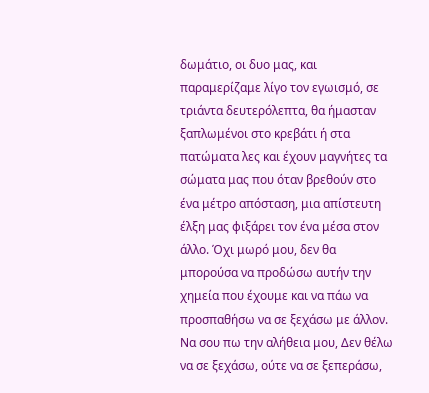δωμάτιο, οι δυο μας, και παραμερίζαμε λίγο τον εγωισμό, σε τριάντα δευτερόλεπτα, θα ήμασταν ξαπλωμένοι στο κρεβάτι ή στα πατώματα λες και έχουν μαγνήτες τα σώματα μας που όταν βρεθούν στο ένα μέτρο απόσταση, μια απίστευτη έλξη μας φιξάρει τον ένα μέσα στον άλλο. Όχι μωρό μου, δεν θα μπορούσα να προδώσω αυτήν την χημεία που έχουμε και να πάω να προσπαθήσω να σε ξεχάσω με άλλον. Να σου πω την αλήθεια μου, Δεν θέλω να σε ξεχάσω, ούτε να σε ξεπεράσω,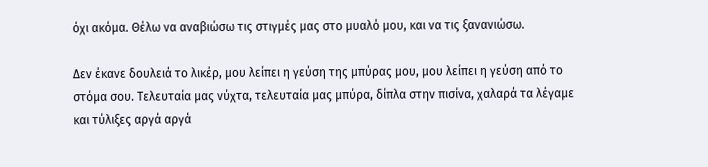όχι ακόμα. Θέλω να αναβιώσω τις στιγμές μας στο μυαλό μου, και να τις ξανανιώσω.

Δεν έκανε δουλειά το λικέρ, μου λείπει η γεύση της μπύρας μου, μου λείπει η γεύση από το στόμα σου. Τελευταία μας νύχτα, τελευταία μας μπύρα, δίπλα στην πισίνα, χαλαρά τα λέγαμε και τύλιξες αργά αργά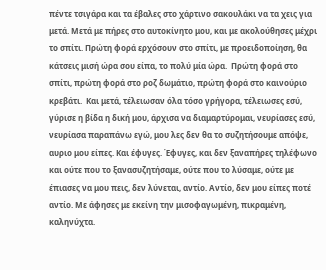πέντε τσιγάρα και τα έβαλες στο χάρτινο σακουλάκι να τα χεις για μετά. Μετά με πήρες στο αυτοκίνητο μου, και με ακολούθησες μέχρι το σπίτι. Πρώτη φορά ερχόσουν στο σπίτι, με προειδοποίηση, θα κάτσεις μισή ώρα σου είπα, το πολύ μία ώρα.  Πρώτη φορά στο σπίτι, πρώτη φορά στο ροζ δωμάτιο, πρώτη φορά στο καινούριο κρεβάτι.  Και μετά, τέλειωσαν όλα τόσο γρήγορα, τέλειωσες εσύ, γύρισε η βίδα η δική μου, άρχισα να διαμαρτύρομαι, νευρίασες εσύ, νευρίασα παραπάνω εγώ, μου λες δεν θα το συζητήσουμε απόψε, αυριο μου είπες. Και έφυγες. Έφυγες, και δεν ξαναπήρες τηλέφωνο και ούτε που το ξανασυζητήσαμε, ούτε που το λύσαμε, ούτε με έπιασες να μου πεις, δεν λύνεται, αντίο. Αντίο, δεν μου είπες ποτέ αντίο. Με άφησες με εκείνη την μισοφαγωμένη, πικραμένη, καληνύχτα.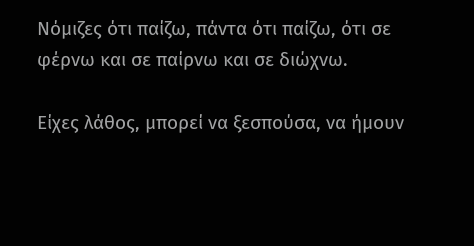Νόμιζες ότι παίζω, πάντα ότι παίζω, ότι σε φέρνω και σε παίρνω και σε διώχνω.

Είχες λάθος, μπορεί να ξεσπούσα, να ήμουν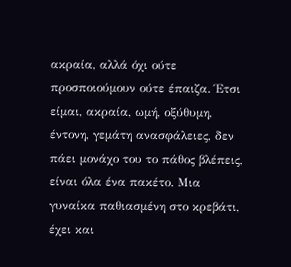ακραία, αλλά όχι ούτε προσποιούμουν ούτε έπαιζα. Έτσι είμαι, ακραία, ωμή, οξύθυμη, έντονη, γεμάτη ανασφάλειες, δεν πάει μονάχο του το πάθος βλέπεις, είναι όλα ένα πακέτο. Μια γυναίκα παθιασμένη στο κρεβάτι, έχει και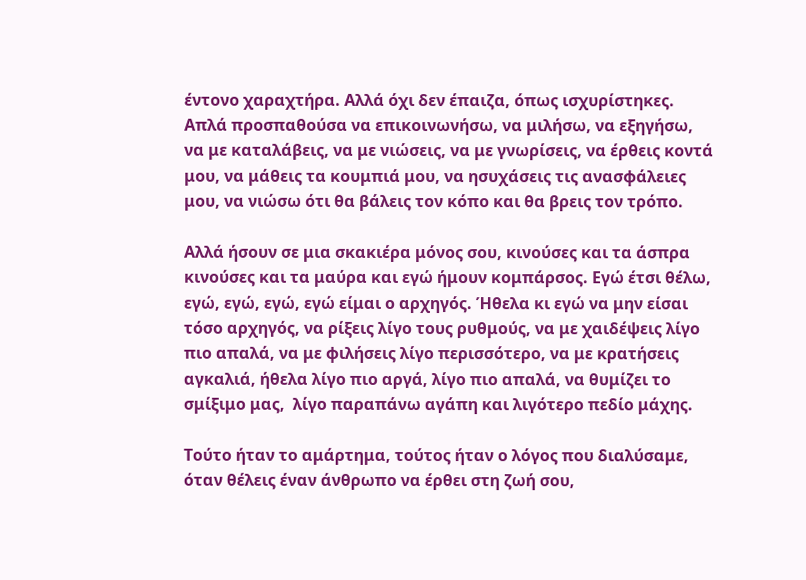έντονο χαραχτήρα. Αλλά όχι δεν έπαιζα, όπως ισχυρίστηκες. Απλά προσπαθούσα να επικοινωνήσω, να μιλήσω, να εξηγήσω, να με καταλάβεις, να με νιώσεις, να με γνωρίσεις, να έρθεις κοντά μου, να μάθεις τα κουμπιά μου, να ησυχάσεις τις ανασφάλειες μου, να νιώσω ότι θα βάλεις τον κόπο και θα βρεις τον τρόπο.

Αλλά ήσουν σε μια σκακιέρα μόνος σου, κινούσες και τα άσπρα κινούσες και τα μαύρα και εγώ ήμουν κομπάρσος. Εγώ έτσι θέλω, εγώ, εγώ, εγώ, εγώ είμαι ο αρχηγός. Ήθελα κι εγώ να μην είσαι τόσο αρχηγός, να ρίξεις λίγο τους ρυθμούς, να με χαιδέψεις λίγο πιο απαλά, να με φιλήσεις λίγο περισσότερο, να με κρατήσεις αγκαλιά, ήθελα λίγο πιο αργά, λίγο πιο απαλά, να θυμίζει το σμίξιμο μας,  λίγο παραπάνω αγάπη και λιγότερο πεδίο μάχης.

Τούτο ήταν το αμάρτημα, τούτος ήταν ο λόγος που διαλύσαμε, όταν θέλεις έναν άνθρωπο να έρθει στη ζωή σου,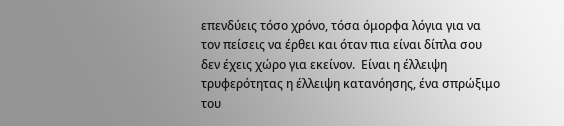επενδύεις τόσο χρόνο, τόσα όμορφα λόγια για να τον πείσεις να έρθει και όταν πια είναι δίπλα σου δεν έχεις χώρο για εκείνον.  Είναι η έλλειψη τρυφερότητας η έλλειψη κατανόησης, ένα σπρώξιμο του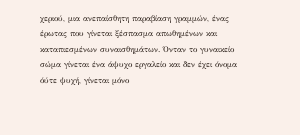χεριού, μια ανεπαίσθητη παραβίαση γραμμών, ένας έρωτας που γίνεται ξέσπασμα απωθημένων και καταπιεσμένων συναισθημάτων. Όνταν το γυναικείο σώμα γίνεται ένα άψυχο εργαλείο και δεν έχει όνομα όύτε ψυχή, γίνεται μόνο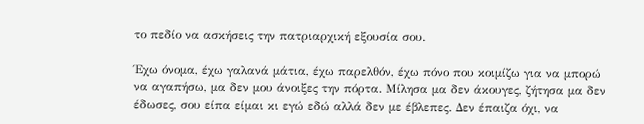το πεδίο να ασκήσεις την πατριαρχική εξουσία σου.

Έχω όνομα, έχω γαλανά μάτια, έχω παρελθόν, έχω πόνο που κοιμίζω για να μπορώ να αγαπήσω, μα δεν μου άνοιξες την πόρτα. Μίλησα μα δεν άκουγες, ζήτησα μα δεν έδωσες, σου είπα είμαι κι εγώ εδώ αλλά δεν με έβλεπες. Δεν έπαιζα όχι, να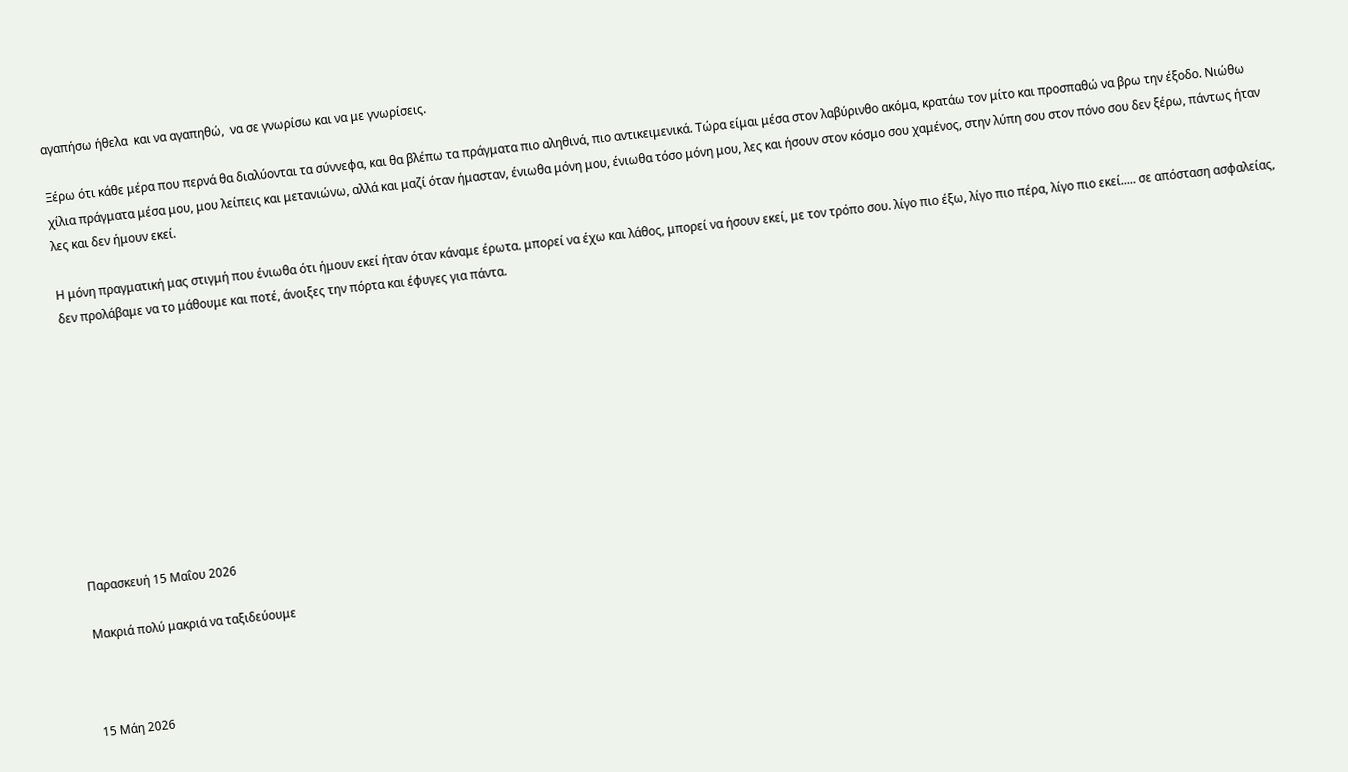αγαπήσω ήθελα  και να αγαπηθώ,  να σε γνωρίσω και να με γνωρίσεις.

Ξέρω ότι κάθε μέρα που περνά θα διαλύονται τα σύννεφα, και θα βλέπω τα πράγματα πιο αληθινά, πιο αντικειμενικά. Τώρα είμαι μέσα στον λαβύρινθο ακόμα, κρατάω τον μίτο και προσπαθώ να βρω την έξοδο. Νιώθω χίλια πράγματα μέσα μου, μου λείπεις και μετανιώνω, αλλά και μαζί όταν ήμασταν, ένιωθα μόνη μου, ένιωθα τόσο μόνη μου, λες και ήσουν στον κόσμο σου χαμένος, στην λύπη σου στον πόνο σου δεν ξέρω, πάντως ήταν λες και δεν ήμουν εκεί.

Η μόνη πραγματική μας στιγμή που ένιωθα ότι ήμουν εκεί ήταν όταν κάναμε έρωτα. μπορεί να έχω και λάθος, μπορεί να ήσουν εκεί, με τον τρόπο σου. λίγο πιο έξω, λίγο πιο πέρα, λίγο πιο εκεί..... σε απόσταση ασφαλείας, δεν προλάβαμε να το μάθουμε και ποτέ, άνοιξες την πόρτα και έφυγες για πάντα.










Παρασκευή 15 Μαΐου 2026

Μακριά πολύ μακριά να ταξιδεύουμε



15 Μάη 2026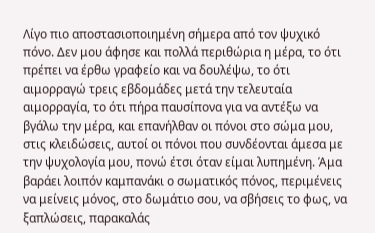Λίγο πιο αποστασιοποιημένη σήμερα από τον ψυχικό πόνο. Δεν μου άφησε και πολλά περιθώρια η μέρα, το ότι πρέπει να έρθω γραφείο και να δουλέψω, το ότι αιμορραγώ τρεις εβδομάδες μετά την τελευταία αιμορραγία, το ότι πήρα παυσίπονα για να αντέξω να βγάλω την μέρα, και επανήλθαν οι πόνοι στο σώμα μου, στις κλειδώσεις, αυτοί οι πόνοι που συνδέονται άμεσα με την ψυχολογία μου, πονώ έτσι όταν είμαι λυπημένη. Άμα βαράει λοιπόν καμπανάκι ο σωματικός πόνος, περιμένεις να μείνεις μόνος, στο δωμάτιο σου, να σβήσεις το φως, να ξαπλώσεις, παρακαλάς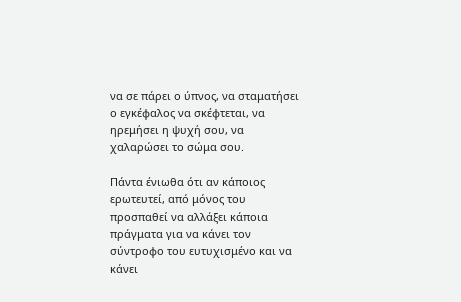να σε πάρει ο ύπνος, να σταματήσει ο εγκέφαλος να σκέφτεται, να ηρεμήσει η ψυχή σου, να χαλαρώσει το σώμα σου.

Πάντα ένιωθα ότι αν κάποιος ερωτευτεί, από μόνος του προσπαθεί να αλλάξει κάποια πράγματα για να κάνει τον σύντροφο του ευτυχισμένο και να κάνει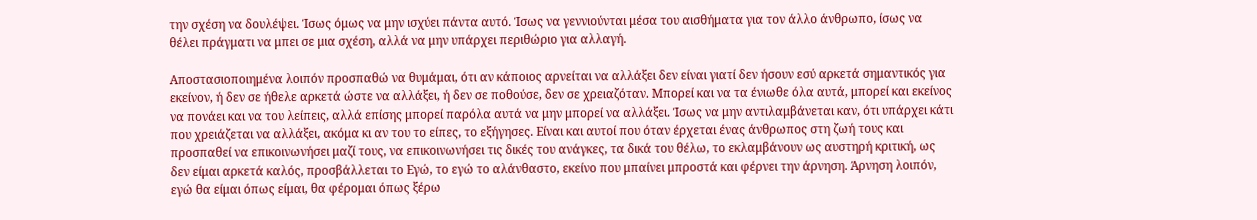την σχέση να δουλέψει. Ίσως όμως να μην ισχύει πάντα αυτό. Ίσως να γεννιούνται μέσα του αισθήματα για τον άλλο άνθρωπο, ίσως να θέλει πράγματι να μπει σε μια σχέση, αλλά να μην υπάρχει περιθώριο για αλλαγή.

Αποστασιοποιημένα λοιπόν προσπαθώ να θυμάμαι, ότι αν κάποιος αρνείται να αλλάξει δεν είναι γιατί δεν ήσουν εσύ αρκετά σημαντικός για εκείνον, ή δεν σε ήθελε αρκετά ώστε να αλλάξει, ή δεν σε ποθούσε, δεν σε χρειαζόταν. Μπορεί και να τα ένιωθε όλα αυτά, μπορεί και εκείνος να πονάει και να του λείπεις, αλλά επίσης μπορεί παρόλα αυτά να μην μπορεί να αλλάξει. Ίσως να μην αντιλαμβάνεται καν, ότι υπάρχει κάτι που χρειάζεται να αλλάξει, ακόμα κι αν του το είπες, το εξήγησες. Είναι και αυτοί που όταν έρχεται ένας άνθρωπος στη ζωή τους και προσπαθεί να επικοινωνήσει μαζί τους, να επικοινωνήσει τις δικές του ανάγκες, τα δικά του θέλω, το εκλαμβάνουν ως αυστηρή κριτική, ως δεν είμαι αρκετά καλός, προσβάλλεται το Εγώ, το εγώ το αλάνθαστο, εκείνο που μπαίνει μπροστά και φέρνει την άρνηση. Άρνηση λοιπόν, εγώ θα είμαι όπως είμαι, θα φέρομαι όπως ξέρω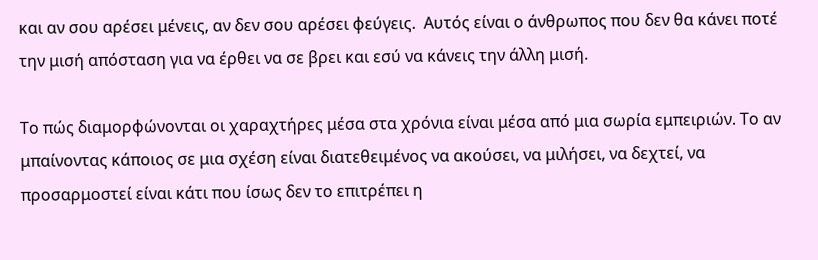και αν σου αρέσει μένεις, αν δεν σου αρέσει φεύγεις.  Αυτός είναι ο άνθρωπος που δεν θα κάνει ποτέ την μισή απόσταση για να έρθει να σε βρει και εσύ να κάνεις την άλλη μισή.

Το πώς διαμορφώνονται οι χαραχτήρες μέσα στα χρόνια είναι μέσα από μια σωρία εμπειριών. Το αν μπαίνοντας κάποιος σε μια σχέση είναι διατεθειμένος να ακούσει, να μιλήσει, να δεχτεί, να προσαρμοστεί είναι κάτι που ίσως δεν το επιτρέπει η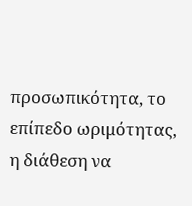προσωπικότητα, το επίπεδο ωριμότητας, η διάθεση να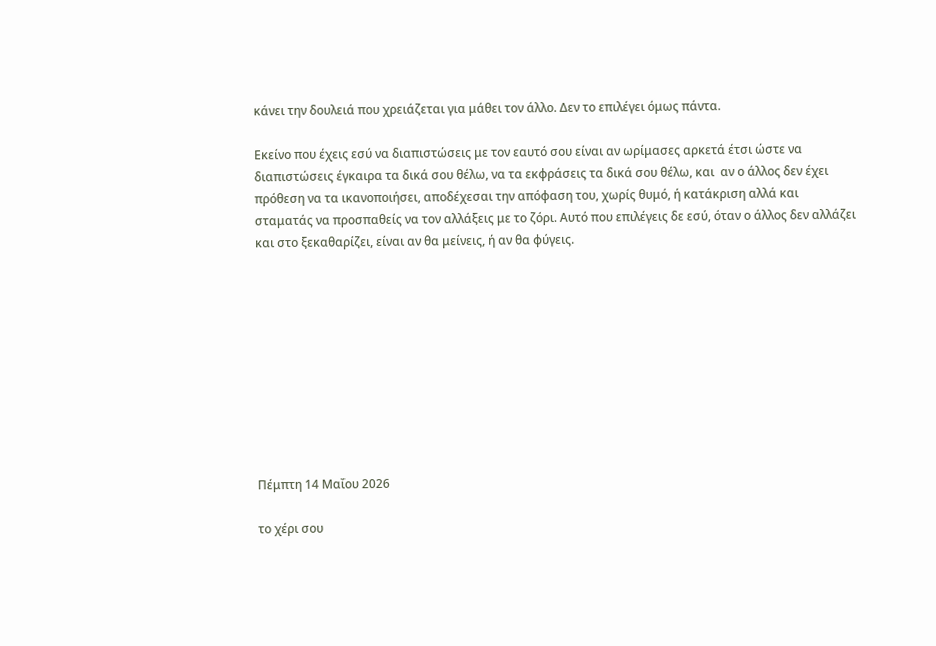κάνει την δουλειά που χρειάζεται για μάθει τον άλλο. Δεν το επιλέγει όμως πάντα.

Εκείνο που έχεις εσύ να διαπιστώσεις με τον εαυτό σου είναι αν ωρίμασες αρκετά έτσι ώστε να διαπιστώσεις έγκαιρα τα δικά σου θέλω, να τα εκφράσεις τα δικά σου θέλω, και  αν ο άλλος δεν έχει πρόθεση να τα ικανοποιήσει, αποδέχεσαι την απόφαση του, χωρίς θυμό, ή κατάκριση αλλά και σταματάς να προσπαθείς να τον αλλάξεις με το ζόρι. Αυτό που επιλέγεις δε εσύ, όταν ο άλλος δεν αλλάζει και στο ξεκαθαρίζει, είναι αν θα μείνεις, ή αν θα φύγεις.










Πέμπτη 14 Μαΐου 2026

το χέρι σου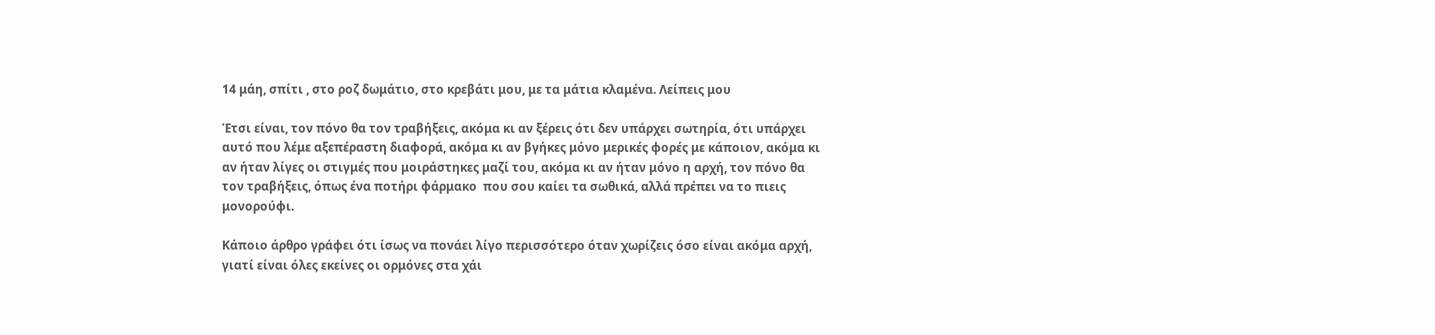14 μάη, σπίτι , στο ροζ δωμάτιο, στο κρεβάτι μου, με τα μάτια κλαμένα. Λείπεις μου

Έτσι είναι, τον πόνο θα τον τραβήξεις, ακόμα κι αν ξέρεις ότι δεν υπάρχει σωτηρία, ότι υπάρχει αυτό που λέμε αξεπέραστη διαφορά, ακόμα κι αν βγήκες μόνο μερικές φορές με κάποιον, ακόμα κι αν ήταν λίγες οι στιγμές που μοιράστηκες μαζί του, ακόμα κι αν ήταν μόνο η αρχή, τον πόνο θα τον τραβήξεις, όπως ένα ποτήρι φάρμακο  που σου καίει τα σωθικά, αλλά πρέπει να το πιεις μονορούφι.

Κάποιο άρθρο γράφει ότι ίσως να πονάει λίγο περισσότερο όταν χωρίζεις όσο είναι ακόμα αρχή, γιατί είναι όλες εκείνες οι ορμόνες στα χάι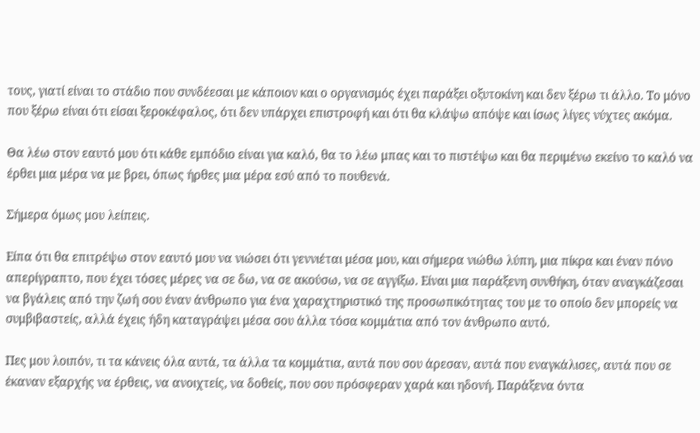τους, γιατί είναι το στάδιο που συνδέεσαι με κάποιον και ο οργανισμός έχει παράξει οξυτοκίνη και δεν ξέρω τι άλλο. Το μόνο που ξέρω είναι ότι είσαι ξεροκέφαλος, ότι δεν υπάρχει επιστροφή και ότι θα κλάψω απόψε και ίσως λίγες νύχτες ακόμα.

Θα λέω στον εαυτό μου ότι κάθε εμπόδιο είναι για καλό, θα το λέω μπας και το πιστέψω και θα περιμένω εκείνο το καλό να έρθει μια μέρα να με βρει, όπως ήρθες μια μέρα εσύ από το πουθενά.

Σήμερα όμως μου λείπεις.

Είπα ότι θα επιτρέψω στον εαυτό μου να νιώσει ότι γεννιέται μέσα μου, και σήμερα νιώθω λύπη, μια πίκρα και έναν πόνο απερίγραπτο, που έχει τόσες μέρες να σε δω, να σε ακούσω, να σε αγγίξω. Είναι μια παράξενη συνθήκη, όταν αναγκάζεσαι να βγάλεις από την ζωή σου έναν άνθρωπο για ένα χαραχτηριστικό της προσωπικότητας του με το οποίο δεν μπορείς να συμβιβαστείς, αλλά έχεις ήδη καταγράψει μέσα σου άλλα τόσα κομμάτια από τον άνθρωπο αυτό.

Πες μου λοιπόν, τι τα κάνεις όλα αυτά, τα άλλα τα κομμάτια, αυτά που σου άρεσαν, αυτά που εναγκάλισες, αυτά που σε έκαναν εξαρχής να έρθεις, να ανοιχτείς, να δοθείς, που σου πρόσφεραν χαρά και ηδονή. Παράξενα όντα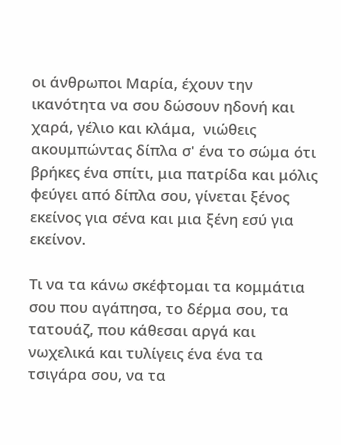οι άνθρωποι Μαρία, έχουν την ικανότητα να σου δώσουν ηδονή και χαρά, γέλιο και κλάμα,  νιώθεις ακουμπώντας δίπλα σ' ένα το σώμα ότι βρήκες ένα σπίτι, μια πατρίδα και μόλις φεύγει από δίπλα σου, γίνεται ξένος εκείνος για σένα και μια ξένη εσύ για εκείνον.

Τι να τα κάνω σκέφτομαι τα κομμάτια σου που αγάπησα, το δέρμα σου, τα τατουάζ, που κάθεσαι αργά και νωχελικά και τυλίγεις ένα ένα τα τσιγάρα σου, να τα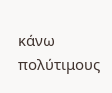κάνω πολύτιμους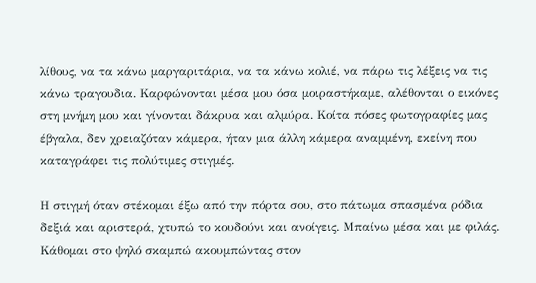λίθους, να τα κάνω μαργαριτάρια, να τα κάνω κολιέ, να πάρω τις λέξεις να τις κάνω τραγουδια. Καρφώνονται μέσα μου όσα μοιραστήκαμε, αλέθονται ο εικόνες στη μνήμη μου και γίνονται δάκρυα και αλμύρα. Κοίτα πόσες φωτογραφίες μας έβγαλα, δεν χρειαζόταν κάμερα, ήταν μια άλλη κάμερα αναμμένη, εκείνη που καταγράφει τις πολύτιμες στιγμές.

Η στιγμή όταν στέκομαι έξω από την πόρτα σου, στο πάτωμα σπασμένα ρόδια δεξιά και αριστερά, χτυπώ το κουδούνι και ανοίγεις. Μπαίνω μέσα και με φιλάς. Κάθομαι στο ψηλό σκαμπώ ακουμπώντας στον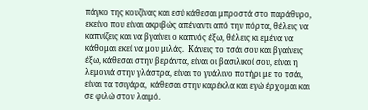πάγκο της κουζίνας και εσύ κάθεσαι μπροστά στο παράθυρο, εκείνο που είναι ακριβώς απέναντι από την πόρτα, θέλεις να καπνίζεις και να βγαίνει ο καπνός έξω, θέλεις κι εμένα να κάθομαι εκεί να μου μιλάς.  Κάνεις το τσάι σου και βγαίνεις έξω, κάθεσαι στην βεράντα, είναι οι βασιλικοί σου, είναι η λεμονιά στην γλάστρα, είναι το γυάλινο ποτήρι με το τσάι, είναι τα τσιγάρα,  κάθεσαι στην καρέκλα και εγώ έρχομαι και σε φιλώ στον λαιμό.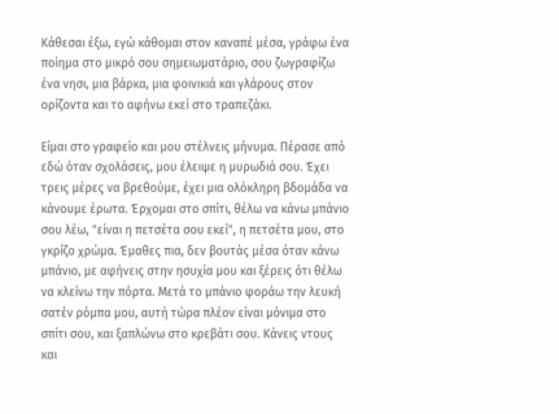Κάθεσαι έξω, εγώ κάθομαι στον καναπέ μέσα, γράφω ένα ποίημα στο μικρό σου σημειωματάριο, σου ζωγραφίζω ένα νησι, μια βάρκα, μια φοινικιά και γλάρους στον ορίζοντα και το αφήνω εκεί στο τραπεζάκι.

Είμαι στο γραφείο και μου στέλνεις μήνυμα. Πέρασε από εδώ όταν σχολάσεις, μου έλειψε η μυρωδιά σου. Έχει τρεις μέρες να βρεθούμε, έχει μια ολόκληρη βδομάδα να κάνουμε έρωτα. Έρχομαι στο σπίτι, θέλω να κάνω μπάνιο σου λέω, "είναι η πετσέτα σου εκεί", η πετσέτα μου, στο γκρίζο χρώμα. Έμαθες πια, δεν βουτάς μέσα όταν κάνω μπάνιο, με αφήνεις στην ησυχία μου και ξέρεις ότι θέλω να κλείνω την πόρτα. Μετά το μπάνιο φοράω την λευκή σατέν ρόμπα μου, αυτή τώρα πλέον είναι μόνιμα στο σπίτι σου, και ξαπλώνω στο κρεβάτι σου. Κάνεις ντους και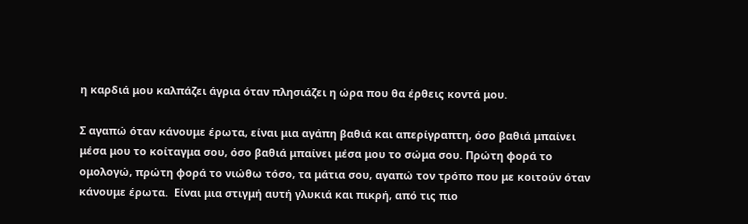η καρδιά μου καλπάζει άγρια όταν πλησιάζει η ώρα που θα έρθεις κοντά μου.

Σ αγαπώ όταν κάνουμε έρωτα, είναι μια αγάπη βαθιά και απερίγραπτη, όσο βαθιά μπαίνει μέσα μου το κοίταγμα σου, όσο βαθιά μπαίνει μέσα μου το σώμα σου. Πρώτη φορά το ομολογώ, πρώτη φορά το νιώθω τόσο, τα μάτια σου, αγαπώ τον τρόπο που με κοιτούν όταν κάνουμε έρωτα.  Είναι μια στιγμή αυτή γλυκιά και πικρή, από τις πιο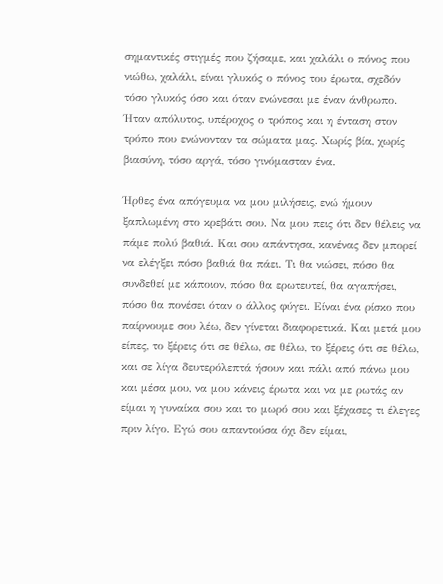σημαντικές στιγμές που ζήσαμε, και χαλάλι ο πόνος που νιώθω, χαλάλι, είναι γλυκός ο πόνος του έρωτα, σχεδόν τόσο γλυκός όσο και όταν ενώνεσαι με έναν άνθρωπο. Ήταν απόλυτος, υπέροχος ο τρόπος και η ένταση στον τρόπο που ενώνονταν τα σώματα μας. Χωρίς βία, χωρίς βιασύνη, τόσο αργά, τόσο γινόμασταν ένα.

Ήρθες ένα απόγευμα να μου μιλήσεις, ενώ ήμουν ξαπλωμένη στο κρεβάτι σου. Να μου πεις ότι δεν θέλεις να πάμε πολύ βαθιά. Και σου απάντησα, κανένας δεν μπορεί να ελέγξει πόσο βαθιά θα πάει. Τι θα νιώσει, πόσο θα συνδεθεί με κάποιον, πόσο θα ερωτευτεί, θα αγαπήσει, πόσο θα πονέσει όταν ο άλλος φύγει. Είναι ένα ρίσκο που παίρνουμε σου λέω, δεν γίνεται διαφορετικά. Και μετά μου είπες, το ξέρεις ότι σε θέλω, σε θέλω, το ξέρεις ότι σε θέλω, και σε λίγα δευτερόλεπτά ήσουν και πάλι από πάνω μου και μέσα μου, να μου κάνεις έρωτα και να με ρωτάς αν είμαι η γυναίκα σου και το μωρό σου και ξέχασες τι έλεγες πριν λίγο. Εγώ σου απαντούσα όχι δεν είμαι,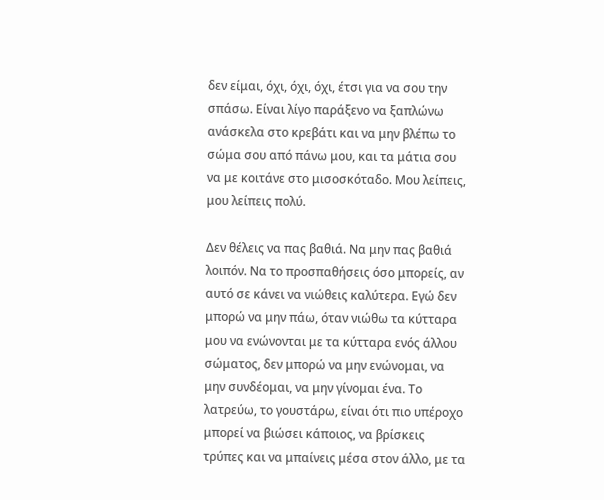δεν είμαι, όχι, όχι, όχι, έτσι για να σου την σπάσω. Είναι λίγο παράξενο να ξαπλώνω ανάσκελα στο κρεβάτι και να μην βλέπω το σώμα σου από πάνω μου, και τα μάτια σου να με κοιτάνε στο μισοσκόταδο. Μου λείπεις,  μου λείπεις πολύ.

Δεν θέλεις να πας βαθιά. Να μην πας βαθιά λοιπόν. Να το προσπαθήσεις όσο μπορείς, αν αυτό σε κάνει να νιώθεις καλύτερα. Εγώ δεν μπορώ να μην πάω, όταν νιώθω τα κύτταρα μου να ενώνονται με τα κύτταρα ενός άλλου σώματος, δεν μπορώ να μην ενώνομαι, να μην συνδέομαι, να μην γίνομαι ένα. Το λατρεύω, το γουστάρω, είναι ότι πιο υπέροχο μπορεί να βιώσει κάποιος, να βρίσκεις τρύπες και να μπαίνεις μέσα στον άλλο, με τα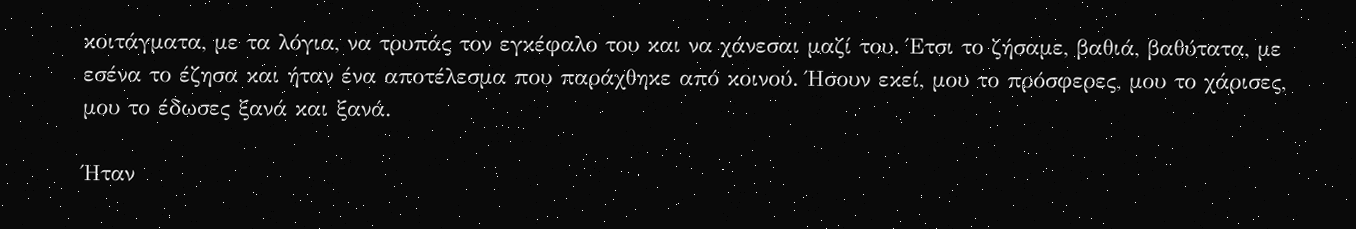κοιτάγματα, με τα λόγια, να τρυπάς τον εγκέφαλο του και να χάνεσαι μαζί του. Έτσι το ζήσαμε, βαθιά, βαθύτατα, με εσένα το έζησα και ήταν ένα αποτέλεσμα που παράχθηκε από κοινού. Ήσουν εκεί, μου το πρόσφερες, μου το χάρισες, μου το έδωσες ξανά και ξανά.

Ήταν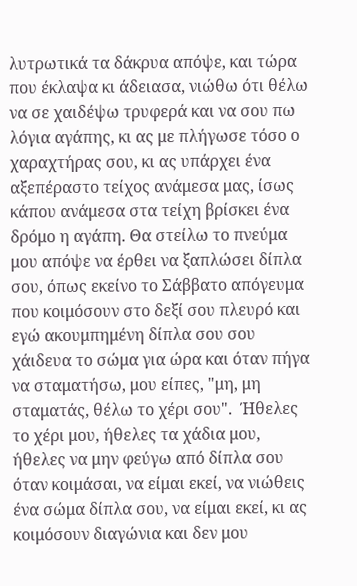λυτρωτικά τα δάκρυα απόψε, και τώρα που έκλαψα κι άδειασα, νιώθω ότι θέλω να σε χαιδέψω τρυφερά και να σου πω λόγια αγάπης, κι ας με πλήγωσε τόσο ο χαραχτήρας σου, κι ας υπάρχει ένα αξεπέραστο τείχος ανάμεσα μας, ίσως κάπου ανάμεσα στα τείχη βρίσκει ένα δρόμο η αγάπη. Θα στείλω το πνεύμα μου απόψε να έρθει να ξαπλώσει δίπλα σου, όπως εκείνο το Σάββατο απόγευμα που κοιμόσουν στο δεξί σου πλευρό και εγώ ακουμπημένη δίπλα σου σου χάιδευα το σώμα για ώρα και όταν πήγα να σταματήσω, μου είπες, "μη, μη σταματάς, θέλω το χέρι σου".  Ήθελες το χέρι μου, ήθελες τα χάδια μου, ήθελες να μην φεύγω από δίπλα σου όταν κοιμάσαι, να είμαι εκεί, να νιώθεις ένα σώμα δίπλα σου, να είμαι εκεί, κι ας κοιμόσουν διαγώνια και δεν μου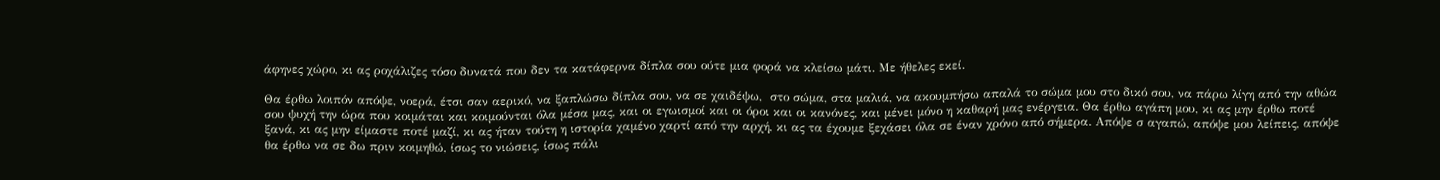άφηνες χώρο, κι ας ροχάλιζες τόσο δυνατά που δεν τα κατάφερνα δίπλα σου ούτε μια φορά να κλείσω μάτι. Με ήθελες εκεί.

Θα έρθω λοιπόν απόψε, νοερά, έτσι σαν αερικό, να ξαπλώσω δίπλα σου, να σε χαιδέψω,  στο σώμα, στα μαλιά, να ακουμπήσω απαλά το σώμα μου στο δικό σου, να πάρω λίγη από την αθώα σου ψυχή την ώρα που κοιμάται και κοιμούνται όλα μέσα μας, και οι εγωισμοί και οι όροι και οι κανόνες, και μένει μόνο η καθαρή μας ενέργεια. Θα έρθω αγάπη μου, κι ας μην έρθω ποτέ ξανά, κι ας μην είμαστε ποτέ μαζί, κι ας ήταν τούτη η ιστορία χαμένο χαρτί από την αρχή, κι ας τα έχουμε ξεχάσει όλα σε έναν χρόνο από σήμερα. Απόψε σ αγαπώ, απόψε μου λείπεις, απόψε θα έρθω να σε δω πριν κοιμηθώ, ίσως το νιώσεις, ίσως πάλι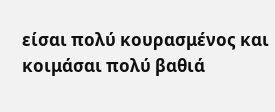είσαι πολύ κουρασμένος και κοιμάσαι πολύ βαθιά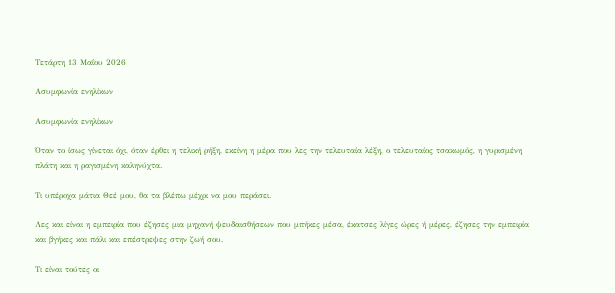Τετάρτη 13 Μαΐου 2026

Ασυμφωνία ενηλίκων

Aσυμφωνία ενηλίκων

Όταν το ίσως γίνεται όχι, όταν έρθει η τελική ρήξη, εκείνη η μέρα που λες την τελευταία λέξη, ο τελευταίος τσακωμός, η γυρισμένη πλάτη και η ραγισμένη καληνύχτα.

Τι υπέροχα μάτια Θεέ μου, θα τα βλέπω μέχρι να μου περάσει.

Λες και είναι η εμπειρία που έζησες μια μηχανή ψευδαισθήσεων που μπήκες μέσα, έκατσες λίγες ώρες ή μέρες, έζησες την εμπειρία και βγήκες και πάλι και επέστρεψες στην ζωή σου.

Τι είναι τούτες οι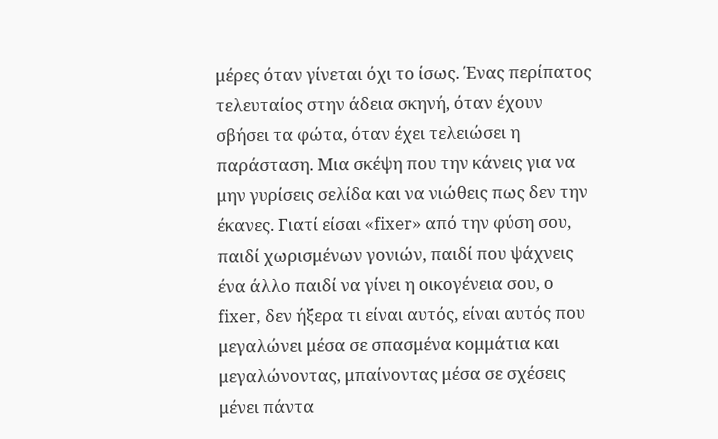μέρες όταν γίνεται όχι το ίσως. Ένας περίπατος τελευταίος στην άδεια σκηνή, όταν έχουν σβήσει τα φώτα, όταν έχει τελειώσει η παράσταση. Μια σκέψη που την κάνεις για να μην γυρίσεις σελίδα και να νιώθεις πως δεν την έκανες. Γιατί είσαι «fixer» από την φύση σου, παιδί χωρισμένων γονιών, παιδί που ψάχνεις ένα άλλο παιδί να γίνει η οικογένεια σου, ο fixer, δεν ήξερα τι είναι αυτός, είναι αυτός που μεγαλώνει μέσα σε σπασμένα κομμάτια και μεγαλώνοντας, μπαίνοντας μέσα σε σχέσεις μένει πάντα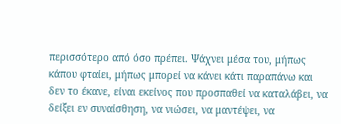περισσότερο από όσο πρέπει. Ψάχνει μέσα του, μήπως κάπου φταίει, μήπως μπορεί να κάνει κάτι παραπάνω και δεν το έκανε, είναι εκείνος που προσπαθεί να καταλάβει, να δείξει εν συναίσθηση, να νιώσει, να μαντέψει, να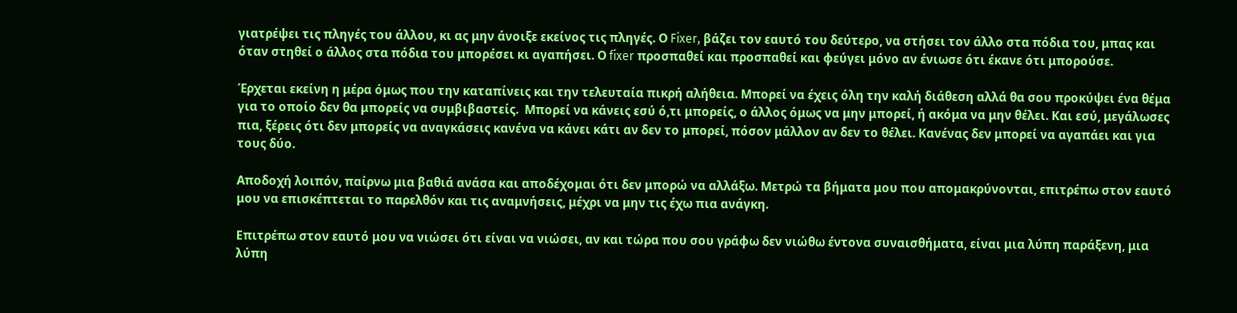γιατρέψει τις πληγές του άλλου, κι ας μην άνοιξε εκείνος τις πληγές. Ο Fixer, βάζει τον εαυτό του δεύτερο, να στήσει τον άλλο στα πόδια του, μπας και όταν στηθεί ο άλλος στα πόδια του μπορέσει κι αγαπήσει. Ο fixer προσπαθεί και προσπαθεί και φεύγει μόνο αν ένιωσε ότι έκανε ότι μπορούσε.

Έρχεται εκείνη η μέρα όμως που την καταπίνεις και την τελευταία πικρή αλήθεια. Μπορεί να έχεις όλη την καλή διάθεση αλλά θα σου προκύψει ένα θέμα για το οποίο δεν θα μπορείς να συμβιβαστείς.  Μπορεί να κάνεις εσύ ό,τι μπορείς, ο άλλος όμως να μην μπορεί, ή ακόμα να μην θέλει. Και εσύ, μεγάλωσες πια, ξέρεις ότι δεν μπορείς να αναγκάσεις κανένα να κάνει κάτι αν δεν το μπορεί, πόσον μάλλον αν δεν το θέλει. Κανένας δεν μπορεί να αγαπάει και για τους δύο.

Αποδοχή λοιπόν, παίρνω μια βαθιά ανάσα και αποδέχομαι ότι δεν μπορώ να αλλάξω. Μετρώ τα βήματα μου που απομακρύνονται, επιτρέπω στον εαυτό μου να επισκέπτεται το παρελθόν και τις αναμνήσεις, μέχρι να μην τις έχω πια ανάγκη.

Επιτρέπω στον εαυτό μου να νιώσει ότι είναι να νιώσει, αν και τώρα που σου γράφω δεν νιώθω έντονα συναισθήματα, είναι μια λύπη παράξενη, μια λύπη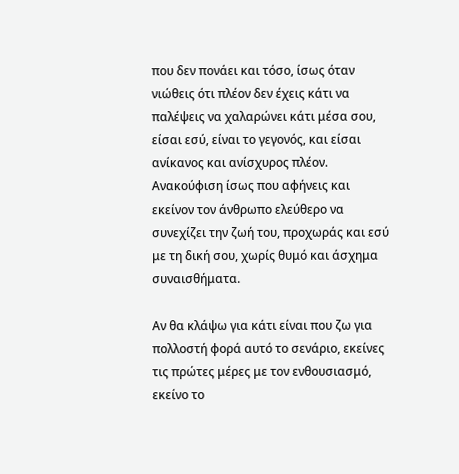που δεν πονάει και τόσο, ίσως όταν νιώθεις ότι πλέον δεν έχεις κάτι να παλέψεις να χαλαρώνει κάτι μέσα σου, είσαι εσύ, είναι το γεγονός, και είσαι ανίκανος και ανίσχυρος πλέον. Ανακούφιση ίσως που αφήνεις και εκείνον τον άνθρωπο ελεύθερο να συνεχίζει την ζωή του, προχωράς και εσύ με τη δική σου, χωρίς θυμό και άσχημα συναισθήματα.

Αν θα κλάψω για κάτι είναι που ζω για πολλοστή φορά αυτό το σενάριο, εκείνες τις πρώτες μέρες με τον ενθουσιασμό, εκείνο το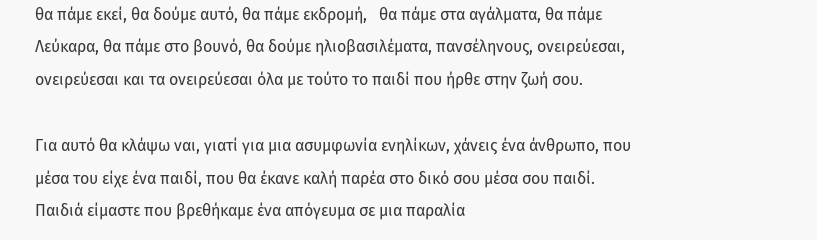θα πάμε εκεί, θα δούμε αυτό, θα πάμε εκδρομή,   θα πάμε στα αγάλματα, θα πάμε Λεύκαρα, θα πάμε στο βουνό, θα δούμε ηλιοβασιλέματα, πανσέληνους, ονειρεύεσαι, ονειρεύεσαι και τα ονειρεύεσαι όλα με τούτο το παιδί που ήρθε στην ζωή σου.

Για αυτό θα κλάψω ναι, γιατί για μια ασυμφωνία ενηλίκων, χάνεις ένα άνθρωπο, που μέσα του είχε ένα παιδί, που θα έκανε καλή παρέα στο δικό σου μέσα σου παιδί. Παιδιά είμαστε που βρεθήκαμε ένα απόγευμα σε μια παραλία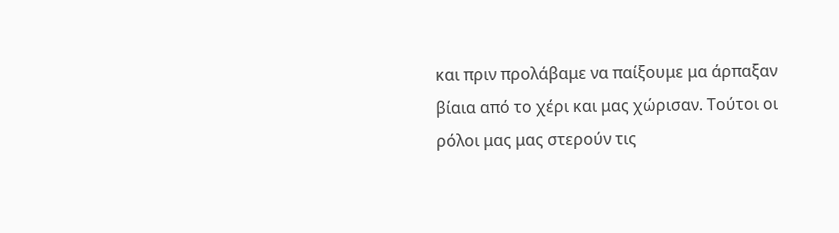και πριν προλάβαμε να παίξουμε μα άρπαξαν βίαια από το χέρι και μας χώρισαν. Τούτοι οι ρόλοι μας μας στερούν τις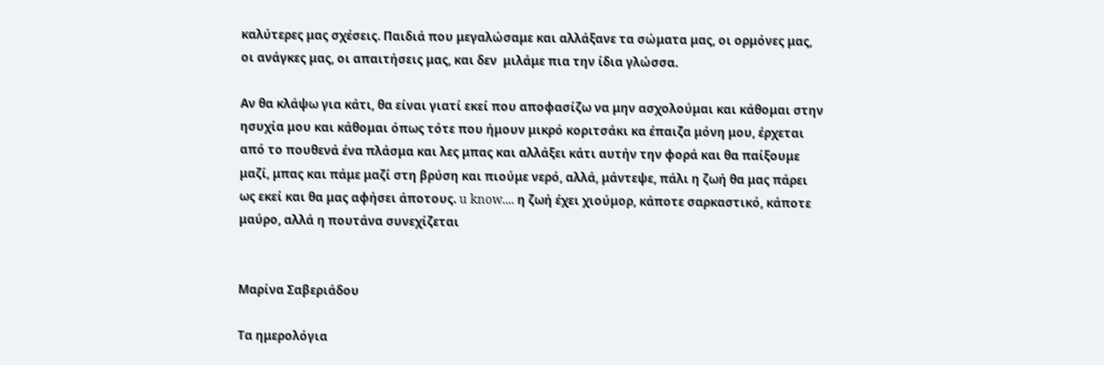καλύτερες μας σχέσεις. Παιδιά που μεγαλώσαμε και αλλάξανε τα σώματα μας, οι ορμόνες μας, οι ανάγκες μας, οι απαιτήσεις μας, και δεν  μιλάμε πια την ίδια γλώσσα.

Αν θα κλάψω για κάτι, θα είναι γιατί εκεί που αποφασίζω να μην ασχολούμαι και κάθομαι στην ησυχία μου και κάθομαι όπως τότε που ήμουν μικρό κοριτσάκι κα έπαιζα μόνη μου, έρχεται από το πουθενά ένα πλάσμα και λες μπας και αλλάξει κάτι αυτήν την φορά και θα παίξουμε μαζί, μπας και πάμε μαζί στη βρύση και πιούμε νερό, αλλά, μάντεψε, πάλι η ζωή θα μας πάρει ως εκεί και θα μας αφήσει άποτους. u know.... η ζωή έχει χιούμορ, κάποτε σαρκαστικό, κάποτε μαύρο, αλλά η πουτάνα συνεχίζεται


Μαρίνα Σαβεριάδου

Τα ημερολόγια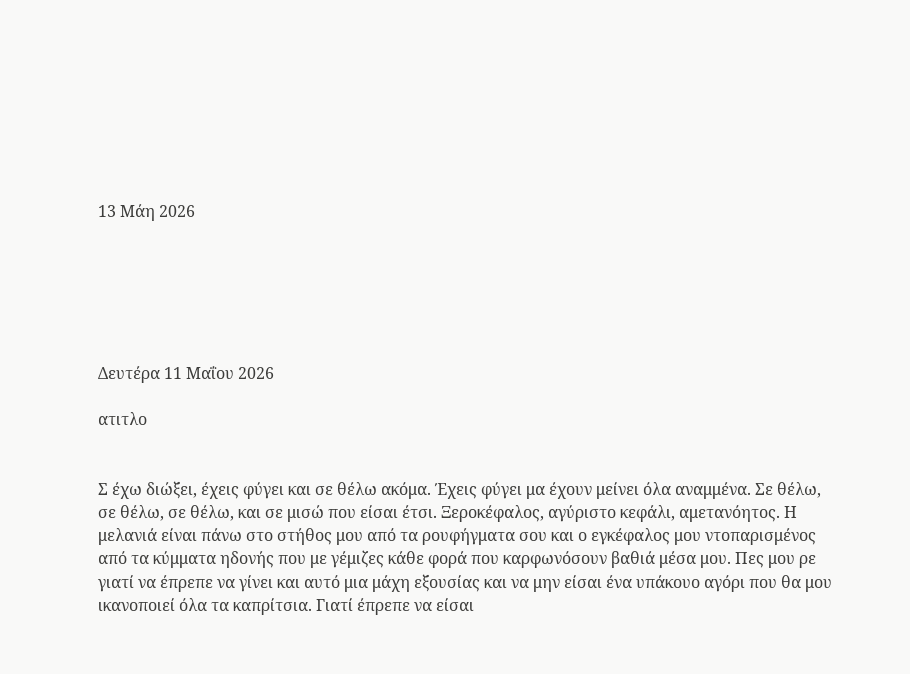13 Μάη 2026






Δευτέρα 11 Μαΐου 2026

ατιτλο


Σ έχω διώξει, έχεις φύγει και σε θέλω ακόμα. Έχεις φύγει μα έχουν μείνει όλα αναμμένα. Σε θέλω, σε θέλω, σε θέλω, και σε μισώ που είσαι έτσι. Ξεροκέφαλος, αγύριστο κεφάλι, αμετανόητος. Η μελανιά είναι πάνω στο στήθος μου από τα ρουφήγματα σου και ο εγκέφαλος μου ντοπαρισμένος από τα κύμματα ηδονής που με γέμιζες κάθε φορά που καρφωνόσουν βαθιά μέσα μου. Πες μου ρε γιατί να έπρεπε να γίνει και αυτό μια μάχη εξουσίας και να μην είσαι ένα υπάκουο αγόρι που θα μου ικανοποιεί όλα τα καπρίτσια. Γιατί έπρεπε να είσαι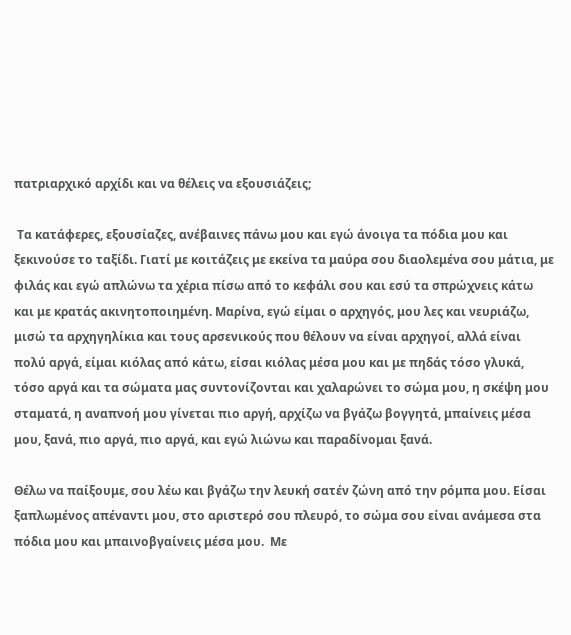πατριαρχικό αρχίδι και να θέλεις να εξουσιάζεις;

 Τα κατάφερες, εξουσίαζες, ανέβαινες πάνω μου και εγώ άνοιγα τα πόδια μου και ξεκινούσε το ταξίδι. Γιατί με κοιτάζεις με εκείνα τα μαύρα σου διαολεμένα σου μάτια, με φιλάς και εγώ απλώνω τα χέρια πίσω από το κεφάλι σου και εσύ τα σπρώχνεις κάτω και με κρατάς ακινητοποιημένη. Μαρίνα, εγώ είμαι ο αρχηγός, μου λες και νευριάζω, μισώ τα αρχηγηλίκια και τους αρσενικούς που θέλουν να είναι αρχηγοί, αλλά είναι πολύ αργά, είμαι κιόλας από κάτω, είσαι κιόλας μέσα μου και με πηδάς τόσο γλυκά, τόσο αργά και τα σώματα μας συντονίζονται και χαλαρώνει το σώμα μου, η σκέψη μου σταματά, η αναπνοή μου γίνεται πιο αργή, αρχίζω να βγάζω βογγητά, μπαίνεις μέσα μου, ξανά, πιο αργά, πιο αργά, και εγώ λιώνω και παραδίνομαι ξανά.

Θέλω να παίξουμε, σου λέω και βγάζω την λευκή σατέν ζώνη από την ρόμπα μου. Είσαι ξαπλωμένος απέναντι μου, στο αριστερό σου πλευρό, το σώμα σου είναι ανάμεσα στα πόδια μου και μπαινοβγαίνεις μέσα μου.  Με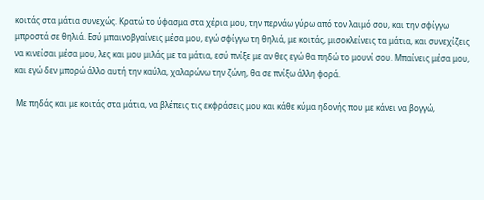κοιτάς στα μάτια συνεχώς. Κρατώ το ύφασμα στα χέρια μου, την περνάω γύρω από τον λαιμό σου, και την σφίγγω μπροστά σε θηλιά. Εσύ μπαινοβγαίνεις μέσα μου, εγώ σφίγγω τη θηλιά, με κοιτάς, μισοκλείνεις τα μάτια, και συνεχίζεις να κινείσαι μέσα μου, λες και μου μιλάς με τα μάτια, εσύ πνίξε με αν θες εγώ θα πηδώ το μουνί σου. Μπαίνεις μέσα μου, και εγώ δεν μπορώ άλλο αυτή την καύλα, χαλαρώνω την ζώνη, θα σε πνίξω άλλη φορά.

 Με πηδάς και με κοιτάς στα μάτια, να βλέπεις τις εκφράσεις μου και κάθε κύμα ηδονής που με κάνει να βογγώ,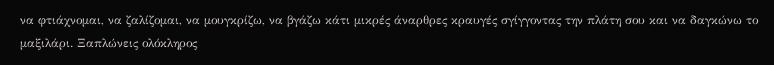να φτιάχνομαι, να ζαλίζομαι, να μουγκρίζω, να βγάζω κάτι μικρές άναρθρες κραυγές σγίγγοντας την πλάτη σου και να δαγκώνω το μαξιλάρι. Ξαπλώνεις ολόκληρος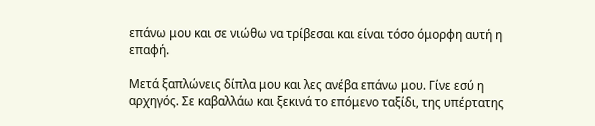επάνω μου και σε νιώθω να τρίβεσαι και είναι τόσο όμορφη αυτή η επαφή.

Μετά ξαπλώνεις δίπλα μου και λες ανέβα επάνω μου. Γίνε εσύ η αρχηγός. Σε καβαλλάω και ξεκινά το επόμενο ταξίδι, της υπέρτατης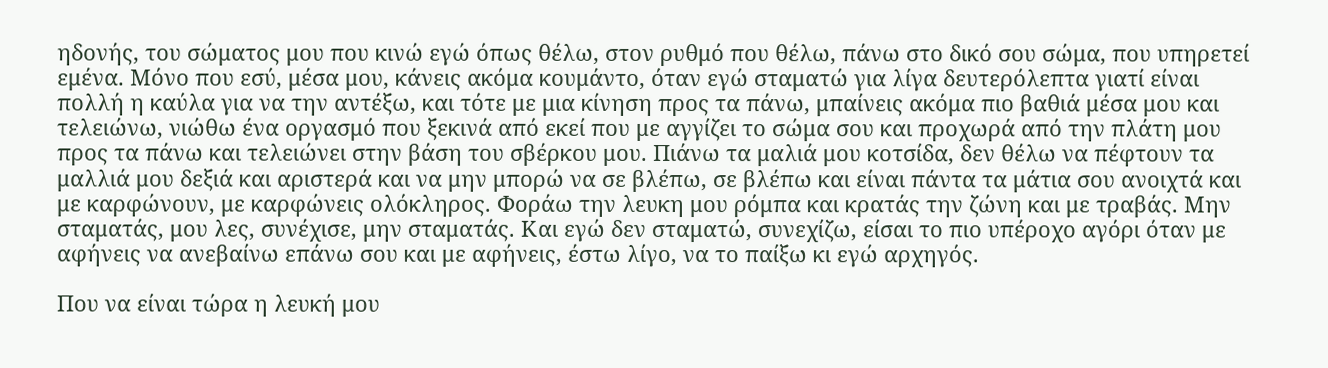ηδονής, του σώματος μου που κινώ εγώ όπως θέλω, στον ρυθμό που θέλω, πάνω στο δικό σου σώμα, που υπηρετεί εμένα. Μόνο που εσύ, μέσα μου, κάνεις ακόμα κουμάντο, όταν εγώ σταματώ για λίγα δευτερόλεπτα γιατί είναι πολλή η καύλα για να την αντέξω, και τότε με μια κίνηση προς τα πάνω, μπαίνεις ακόμα πιο βαθιά μέσα μου και τελειώνω, νιώθω ένα οργασμό που ξεκινά από εκεί που με αγγίζει το σώμα σου και προχωρά από την πλάτη μου προς τα πάνω και τελειώνει στην βάση του σβέρκου μου. Πιάνω τα μαλιά μου κοτσίδα, δεν θέλω να πέφτουν τα μαλλιά μου δεξιά και αριστερά και να μην μπορώ να σε βλέπω, σε βλέπω και είναι πάντα τα μάτια σου ανοιχτά και με καρφώνουν, με καρφώνεις ολόκληρος. Φοράω την λευκη μου ρόμπα και κρατάς την ζώνη και με τραβάς. Μην σταματάς, μου λες, συνέχισε, μην σταματάς. Και εγώ δεν σταματώ, συνεχίζω, είσαι το πιο υπέροχο αγόρι όταν με αφήνεις να ανεβαίνω επάνω σου και με αφήνεις, έστω λίγο, να το παίξω κι εγώ αρχηγός.

Που να είναι τώρα η λευκή μου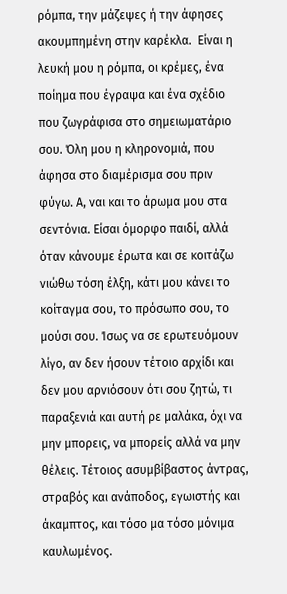ρόμπα, την μάζεψες ή την άφησες ακουμπημένη στην καρέκλα.  Είναι η λευκή μου η ρόμπα, οι κρέμες, ένα ποίημα που έγραψα και ένα σχέδιο που ζωγράφισα στο σημειωματάριο σου. Όλη μου η κληρονομιά, που άφησα στο διαμέρισμα σου πριν φύγω. Α, ναι και το άρωμα μου στα σεντόνια. Είσαι όμορφο παιδί, αλλά όταν κάνουμε έρωτα και σε κοιτάζω νιώθω τόση έλξη, κάτι μου κάνει το κοίταγμα σου, το πρόσωπο σου, το μούσι σου. Ίσως να σε ερωτευόμουν λίγο, αν δεν ήσουν τέτοιο αρχίδι και δεν μου αρνιόσουν ότι σου ζητώ, τι παραξενιά και αυτή ρε μαλάκα, όχι να μην μπορεις, να μπορείς αλλά να μην θέλεις. Τέτοιος ασυμβίβαστος άντρας, στραβός και ανάποδος, εγωιστής και άκαμπτος, και τόσο μα τόσο μόνιμα καυλωμένος.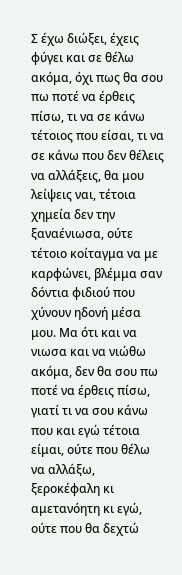Σ έχω διώξει, έχεις φύγει και σε θέλω ακόμα, όχι πως θα σου πω ποτέ να έρθεις πίσω, τι να σε κάνω τέτοιος που είσαι, τι να σε κάνω που δεν θέλεις να αλλάξεις, θα μου λείψεις ναι, τέτοια χημεία δεν την ξαναένιωσα, ούτε τέτοιο κοίταγμα να με καρφώνει, βλέμμα σαν δόντια φιδιού που χύνουν ηδονή μέσα μου. Μα ότι και να νιωσα και να νιώθω ακόμα, δεν θα σου πω ποτέ να έρθεις πίσω, γιατί τι να σου κάνω που και εγώ τέτοια είμαι, ούτε που θέλω να αλλάξω, ξεροκέφαλη κι αμετανόητη κι εγώ, ούτε που θα δεχτώ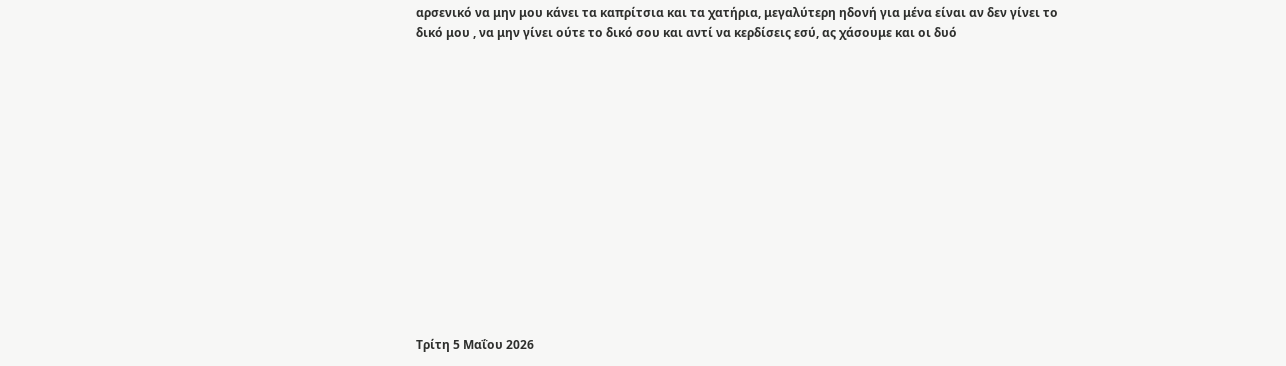αρσενικό να μην μου κάνει τα καπρίτσια και τα χατήρια, μεγαλύτερη ηδονή για μένα είναι αν δεν γίνει το δικό μου , να μην γίνει ούτε το δικό σου και αντί να κερδίσεις εσύ, ας χάσουμε και οι δυό














Τρίτη 5 Μαΐου 2026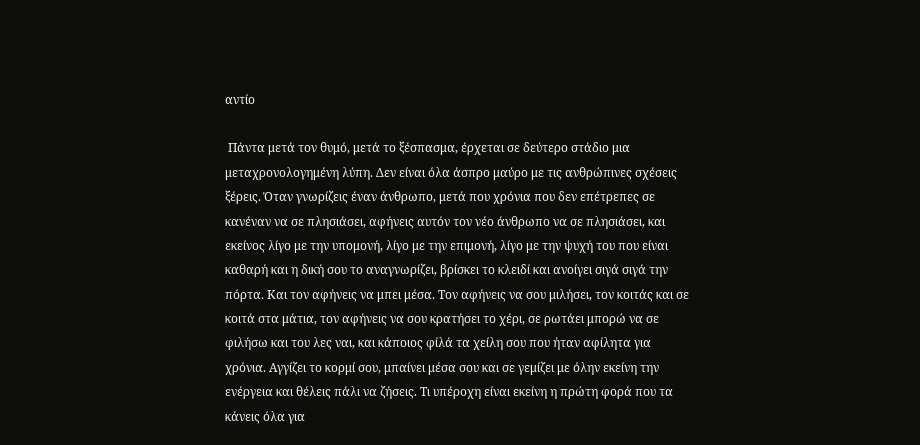αντίο

 Πάντα μετά τον θυμό, μετά το ξέσπασμα, έρχεται σε δεύτερο στάδιο μια μεταχρονολογημένη λύπη. Δεν είναι όλα άσπρο μαύρο με τις ανθρώπινες σχέσεις ξέρεις. Όταν γνωρίζεις έναν άνθρωπο, μετά που χρόνια που δεν επέτρεπες σε κανέναν να σε πλησιάσει, αφήνεις αυτόν τον νέο άνθρωπο να σε πλησιάσει, και εκείνος λίγο με την υπομονή, λίγο με την επιμονή, λίγο με την ψυχή του που είναι καθαρή και η δική σου το αναγνωρίζει, βρίσκει το κλειδί και ανοίγει σιγά σιγά την πόρτα. Και τον αφήνεις να μπει μέσα. Τον αφήνεις να σου μιλήσει, τον κοιτάς και σε κοιτά στα μάτια, τον αφήνεις να σου κρατήσει το χέρι, σε ρωτάει μπορώ να σε φιλήσω και του λες ναι, και κάποιος φίλά τα χείλη σου που ήταν αφίλητα για χρόνια. Αγγίζει το κορμί σου, μπαίνει μέσα σου και σε γεμίζει με όλην εκείνη την ενέργεια και θέλεις πάλι να ζήσεις. Τι υπέροχη είναι εκείνη η πρώτη φορά που τα κάνεις όλα για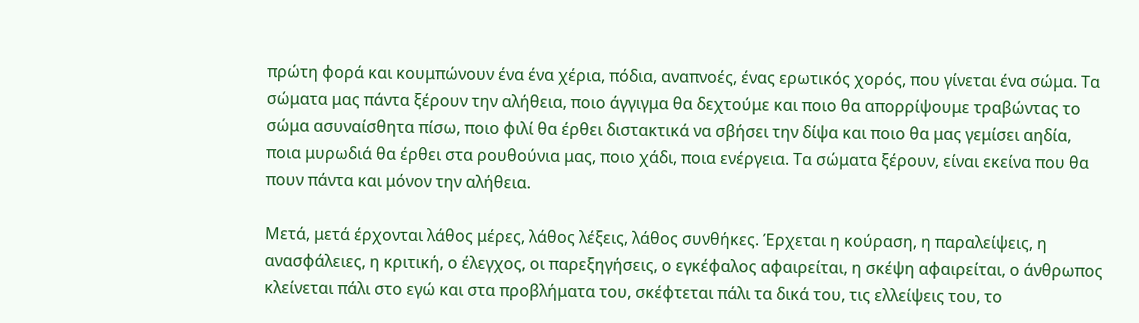πρώτη φορά και κουμπώνουν ένα ένα χέρια, πόδια, αναπνοές, ένας ερωτικός χορός, που γίνεται ένα σώμα. Τα σώματα μας πάντα ξέρουν την αλήθεια, ποιο άγγιγμα θα δεχτούμε και ποιο θα απορρίψουμε τραβώντας το σώμα ασυναίσθητα πίσω, ποιο φιλί θα έρθει διστακτικά να σβήσει την δίψα και ποιο θα μας γεμίσει αηδία, ποια μυρωδιά θα έρθει στα ρουθούνια μας, ποιο χάδι, ποια ενέργεια. Τα σώματα ξέρουν, είναι εκείνα που θα πουν πάντα και μόνον την αλήθεια.

Μετά, μετά έρχονται λάθος μέρες, λάθος λέξεις, λάθος συνθήκες. Έρχεται η κούραση, η παραλείψεις, η ανασφάλειες, η κριτική, ο έλεγχος, οι παρεξηγήσεις, ο εγκέφαλος αφαιρείται, η σκέψη αφαιρείται, ο άνθρωπος κλείνεται πάλι στο εγώ και στα προβλήματα του, σκέφτεται πάλι τα δικά του, τις ελλείψεις του, το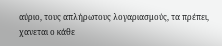αύριο, τους απλήρωτους λογαριασμούς, τα πρέπει, χανεται ο κάθε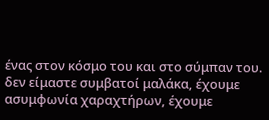ένας στον κόσμο του και στο σύμπαν του. δεν είμαστε συμβατοί μαλάκα, έχουμε ασυμφωνία χαραχτήρων, έχουμε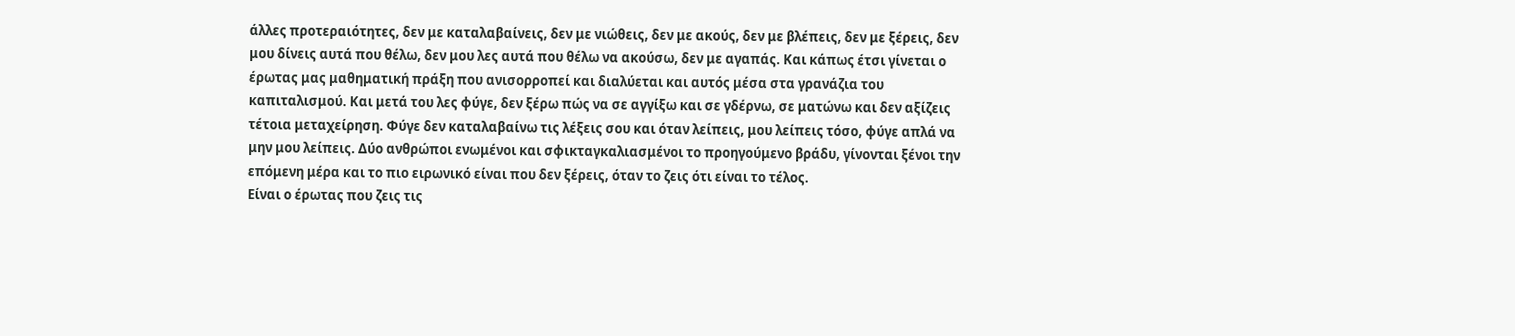άλλες προτεραιότητες, δεν με καταλαβαίνεις, δεν με νιώθεις, δεν με ακούς, δεν με βλέπεις, δεν με ξέρεις, δεν μου δίνεις αυτά που θέλω, δεν μου λες αυτά που θέλω να ακούσω, δεν με αγαπάς. Και κάπως έτσι γίνεται ο έρωτας μας μαθηματική πράξη που ανισορροπεί και διαλύεται και αυτός μέσα στα γρανάζια του καπιταλισμού. Και μετά του λες φύγε, δεν ξέρω πώς να σε αγγίξω και σε γδέρνω, σε ματώνω και δεν αξίζεις τέτοια μεταχείρηση. Φύγε δεν καταλαβαίνω τις λέξεις σου και όταν λείπεις, μου λείπεις τόσο, φύγε απλά να μην μου λείπεις. Δύο ανθρώποι ενωμένοι και σφικταγκαλιασμένοι το προηγούμενο βράδυ, γίνονται ξένοι την επόμενη μέρα και το πιο ειρωνικό είναι που δεν ξέρεις, όταν το ζεις ότι είναι το τέλος.
Είναι ο έρωτας που ζεις τις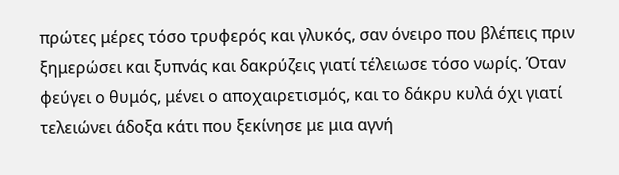πρώτες μέρες τόσο τρυφερός και γλυκός, σαν όνειρο που βλέπεις πριν ξημερώσει και ξυπνάς και δακρύζεις γιατί τέλειωσε τόσο νωρίς. Όταν φεύγει ο θυμός, μένει ο αποχαιρετισμός, και το δάκρυ κυλά όχι γιατί τελειώνει άδοξα κάτι που ξεκίνησε με μια αγνή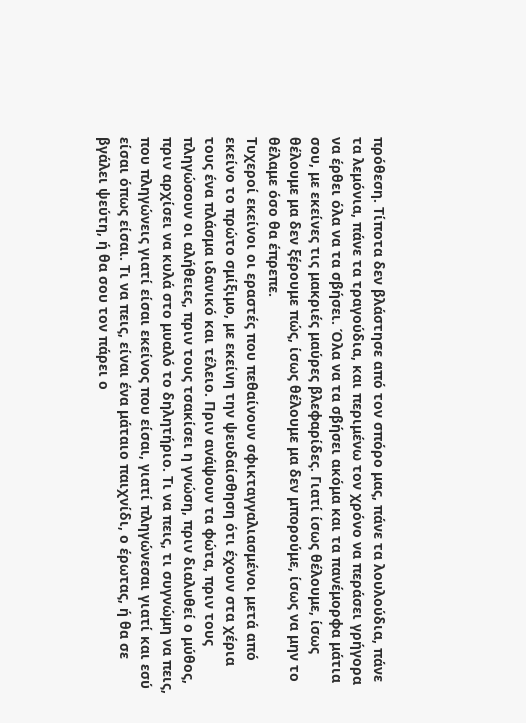πρόθεση. Τίποτα δεν βλάστησε από τον σπόρο μας, πάνε τα λουλούδια, πάνε τα λεμόνια, πάνε τα τραγούδια, και περιμένω τον χρόνο να περάσει γρήγορα να έρθει όλα να τα σβήσει. Όλα να τα σβήσει ακόμα και τα πανέμορφα μάτια σου, με εκείνες τις μακριές μαύρες βλεφαρίδες. Γιατί ίσως θέλουμε, ίσως θέλουμε μα δεν ξέρουμε πώς, ίσως θέλουμε μα δεν μπορούμε, ίσως να μην το θέλαμε όσο θα έπρεπε.
Τυχεροί εκείνοι οι εραστές που πεθαίνουν σφικταγγαλιασμένοι μετά από εκείνο το πρώτο σμίξιμο, με εκείνη την ψευδαίσθηση ότι έχουν στα χέρια τους ένα πλάσμα ιδανικό και τέλειο. Πριν ανάψουν τα φώτα, πριν τους πληγώσουν οι αλήθειες, πριν τους τσακίσει η γνώση, πριν διαλυθεί ο μύθος, πριν αρχίσει να κυλά στο μυαλό το δηλητήριο. Τι να πεις, τι συγνώμη να πεις, που πληγώνεις γιατί είσαι εκείνος που είσαι, γιατί πληγώνεσαι γιατί και εσύ είσαι όπως είσαι. Τι να πεις, είναι ένα μάταιο παιχνίδι, ο έρωτας, ή θα σε βγάλει ψεύτη, ή θα σου τον πάρει ο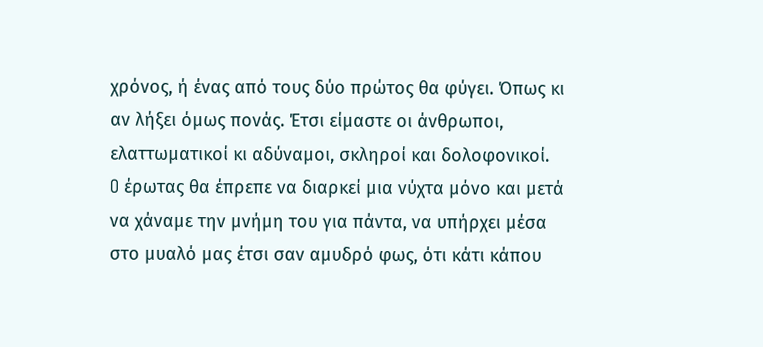χρόνος, ή ένας από τους δύο πρώτος θα φύγει. Όπως κι αν λήξει όμως πονάς. Έτσι είμαστε οι άνθρωποι, ελαττωματικοί κι αδύναμοι, σκληροί και δολοφονικοί.
O έρωτας θα έπρεπε να διαρκεί μια νύχτα μόνο και μετά να χάναμε την μνήμη του για πάντα, να υπήρχει μέσα στο μυαλό μας έτσι σαν αμυδρό φως, ότι κάτι κάπου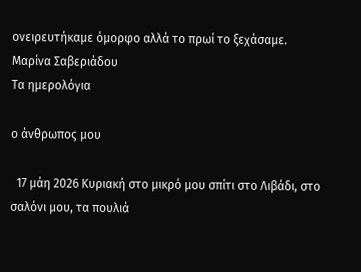ονειρευτήκαμε όμορφο αλλά το πρωί το ξεχάσαμε.
Μαρίνα Σαβεριάδου
Τα ημερολόγια

ο άνθρωπος μου

  17 μάη 2026 Κυριακή στο μικρό μου σπίτι στο Λιβάδι, στο σαλόνι μου, τα πουλιά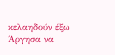κελαηδούν έξω Άργησα να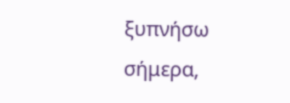ξυπνήσω σήμερα,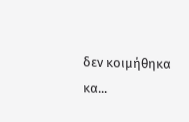δεν κοιμήθηκα κα...